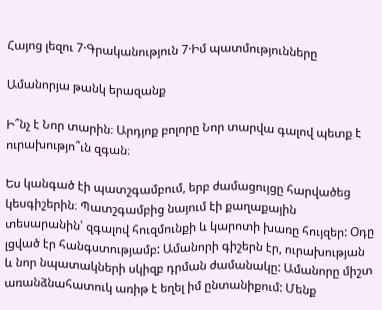Հայոց լեզու 7·Գրականություն 7·Իմ պատմությունները

Ամանորյա թանկ երազանք

Ի՞նչ է Նոր տարին։ Արդյոք բոլորը Նոր տարվա գալով պետք է ուրախությո՞ւն զգան։

Ես կանգած էի պատշգամբում, երբ ժամացույցը հարվածեց կեսգիշերին։ Պատշգամբից նայում էի քաղաքային տեսարանին՝ զգալով հուզմունքի և կարոտի խառը հույզեր: Օդը լցված էր հանգստությամբ: Ամանորի գիշերն էր, ուրախության և նոր նպատակների սկիզբ դրման ժամանակը: Ամանորը միշտ առանձնահատուկ առիթ է եղել իմ ընտանիքում: Մենք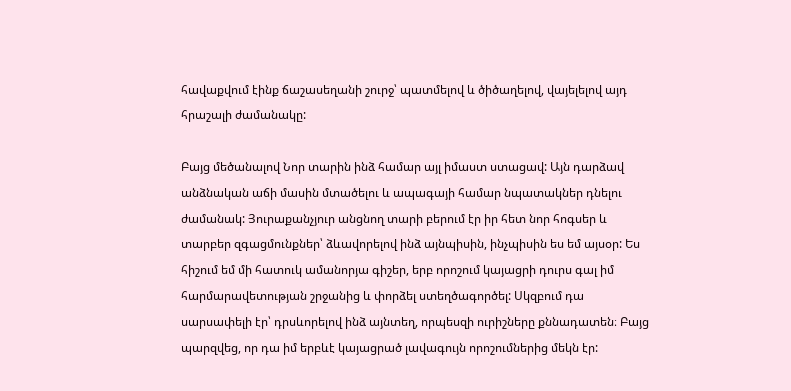հավաքվում էինք ճաշասեղանի շուրջ՝ պատմելով և ծիծաղելով, վայելելով այդ հրաշալի ժամանակը:

Բայց մեծանալով Նոր տարին ինձ համար այլ իմաստ ստացավ: Այն դարձավ անձնական աճի մասին մտածելու և ապագայի համար նպատակներ դնելու  ժամանակ: Յուրաքանչյուր անցնող տարի բերում էր իր հետ նոր հոգսեր և տարբեր զգացմունքներ՝ ձևավորելով ինձ այնպիսին, ինչպիսին ես եմ այսօր: Ես հիշում եմ մի հատուկ ամանորյա գիշեր, երբ որոշում կայացրի դուրս գալ իմ հարմարավետության շրջանից և փորձել ստեղծագործել: Սկզբում դա սարսափելի էր՝ դրսևորելով ինձ այնտեղ, որպեսզի ուրիշները քննադատեն։ Բայց պարզվեց, որ դա իմ երբևէ կայացրած լավագույն որոշումներից մեկն էր: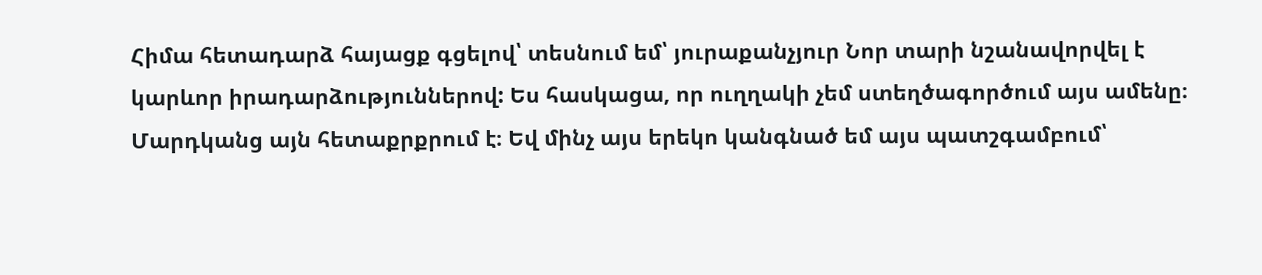Հիմա հետադարձ հայացք գցելով՝ տեսնում եմ՝ յուրաքանչյուր Նոր տարի նշանավորվել է կարևոր իրադարձություններով: Ես հասկացա, որ ուղղակի չեմ ստեղծագործում այս ամենը։ Մարդկանց այն հետաքրքրում է։ Եվ մինչ այս երեկո կանգնած եմ այս պատշգամբում՝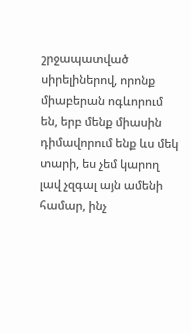շրջապատված սիրելիներով, որոնք միաբերան ոգևորում են, երբ մենք միասին դիմավորում ենք ևս մեկ տարի, ես չեմ կարող լավ չզգալ այն ամենի համար, ինչ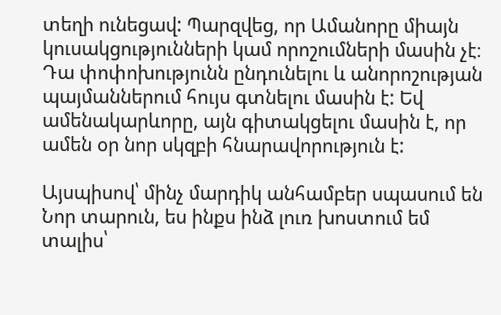տեղի ունեցավ: Պարզվեց, որ Ամանորը միայն կուսակցությունների կամ որոշումների մասին չէ։ Դա փոփոխությունն ընդունելու և անորոշության պայմաններում հույս գտնելու մասին է: Եվ ամենակարևորը, այն գիտակցելու մասին է, որ ամեն օր նոր սկզբի հնարավորություն է:

Այսպիսով՝ մինչ մարդիկ անհամբեր սպասում են Նոր տարուն, ես ինքս ինձ լուռ խոստում եմ տալիս՝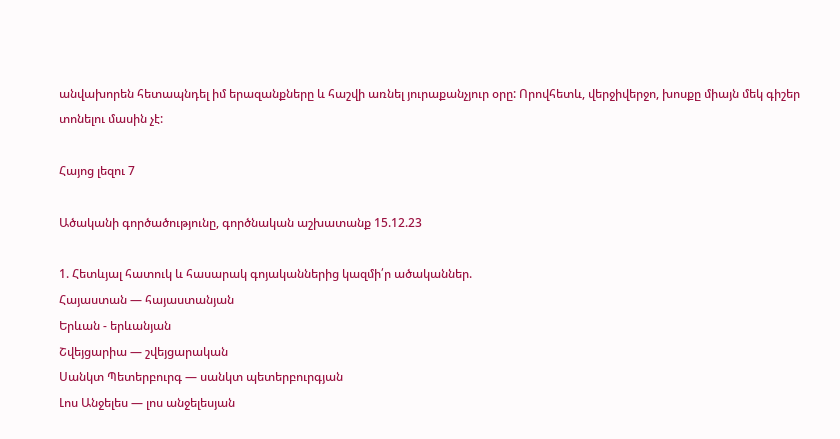անվախորեն հետապնդել իմ երազանքները և հաշվի առնել յուրաքանչյուր օրը: Որովհետև, վերջիվերջո, խոսքը միայն մեկ գիշեր տոնելու մասին չէ:

Հայոց լեզու 7

Ածականի գործածությունը, գործնական աշխատանք 15.12.23

1. Հետևյալ հատուկ և հասարակ գոյականներից կազմի՛ր ածականներ.
Հայաստան — հայաստանյան
Երևան - երևանյան
Շվեյցարիա — շվեյցարական
Սանկտ Պետերբուրգ — սանկտ պետերբուրգյան
Լոս Անջելես — լոս անջելեսյան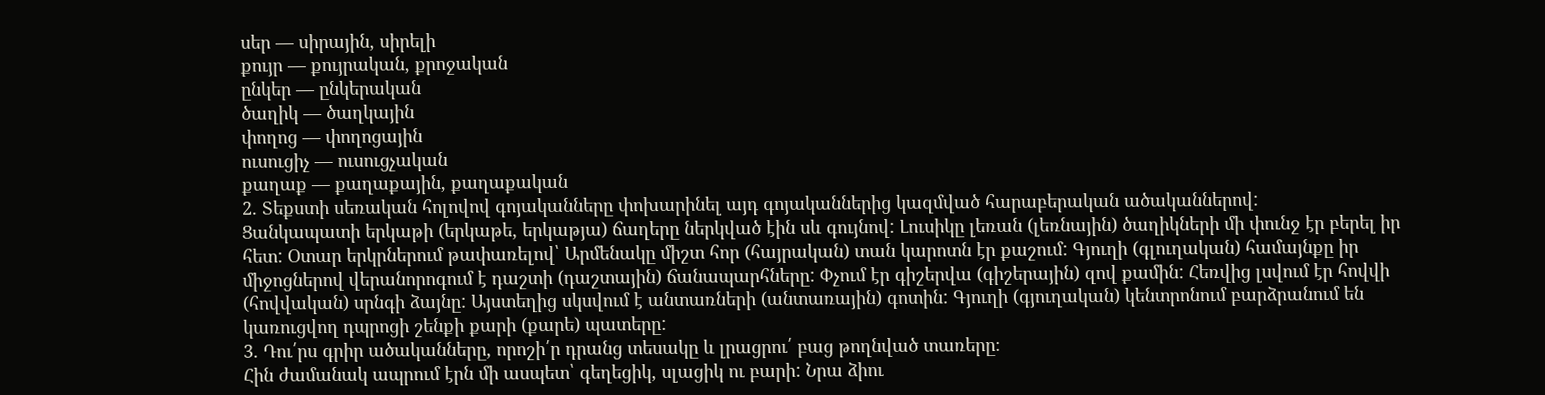սեր — սիրային, սիրելի
քույր — քույրական, քրոջական
ընկեր — ընկերական
ծաղիկ — ծաղկային
փողոց — փողոցային
ուսուցիչ — ուսուցչական
քաղաք — քաղաքային, քաղաքական
2. Տեքստի սեռական հոլովով գոյականները փոխարինել այդ գոյականներից կազմված հարաբերական ածականներով:
Ցանկապատի երկաթի (երկաթե, երկաթյա) ճաղերը ներկված էին սև գույնով: Լուսիկը լեռան (լեռնային) ծաղիկների մի փունջ էր բերել իր հետ: Օտար երկրներում թափառելով՝ Արմենակը միշտ հոր (հայրական) տան կարոտն էր քաշում: Գյուղի (գլուղական) համայնքը իր միջոցներով վերանորոգում է դաշտի (դաշտային) ճանապարհները: Փչում էր գիշերվա (գիշերային) զով քամին: Հեռվից լսվում էր հովվի (հովվական) սրնգի ձայնը: Այստեղից սկսվում է անտառների (անտառային) գոտին: Գյուղի (գյուղական) կենտրոնում բարձրանում են կառուցվող դպրոցի շենքի քարի (քարե) պատերը:
3. Դու՛րս գրիր ածականները, որոշի՛ր դրանց տեսակը և լրացրու՛ բաց թողնված տառերը։
Հին ժամանակ ապրում էրն մի ասպետ՝ գեղեցիկ, սլացիկ ու բարի: Նրա ձիու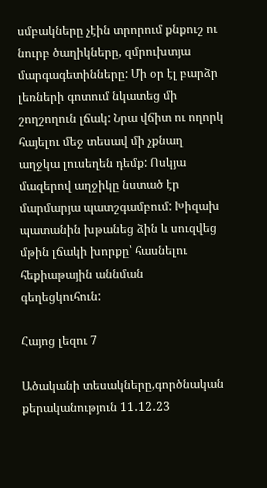սմբակները չէին տրորում քնքուշ ու նուրբ ծաղիկները, զմրուխտյա մարգագետինները: Մի օր էլ բարձր լեռների գոտում նկատեց մի շողշողուն լճակ: Նրա վճիտ ու ողորկ հայելու մեջ տեսավ մի չքնաղ աղջկա լուսեղեն դեմք: Ոսկյա մազերով աղջիկը նստած էր մարմարյա պատշգամբում: Խիզախ պատանին խթանեց ձին և սուզվեց մթին լճակի խորքը՝ հասնելու հեքիաթային աննման գեղեցկուհուն:

Հայոց լեզու 7

Ածականի տեսակները,գործնական քերականություն 11․12․23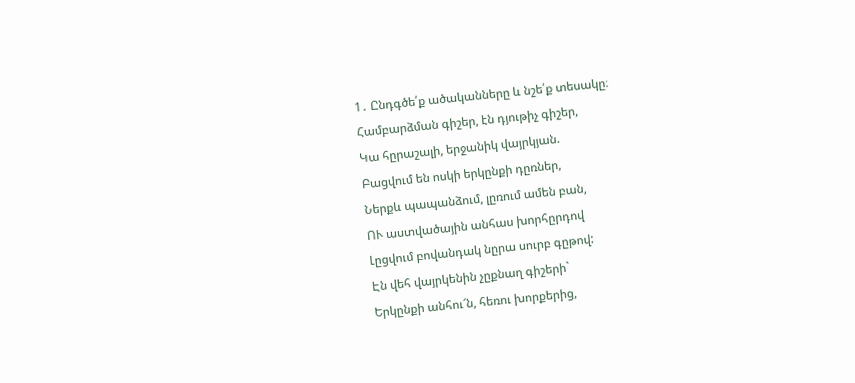1․ Ընդգծե՛ք ածականները և նշե՛ք տեսակը։
Համբարձման գիշեր, էն դյութիչ գիշեր,
Կա հըրաշալի, երջանիկ վայրկյան.
Բացվում են ոսկի երկընքի դըռներ,
Ներքև պապանձում, լըռում ամեն բան,
ՈՒ աստվածային անհաս խորհըրդով
Լըցվում բովանդակ նըրա սուրբ գըթով:
Էն վեհ վայրկենին չըքնաղ գիշերի`
Երկընքի անհու՜ն, հեռու խորքերից,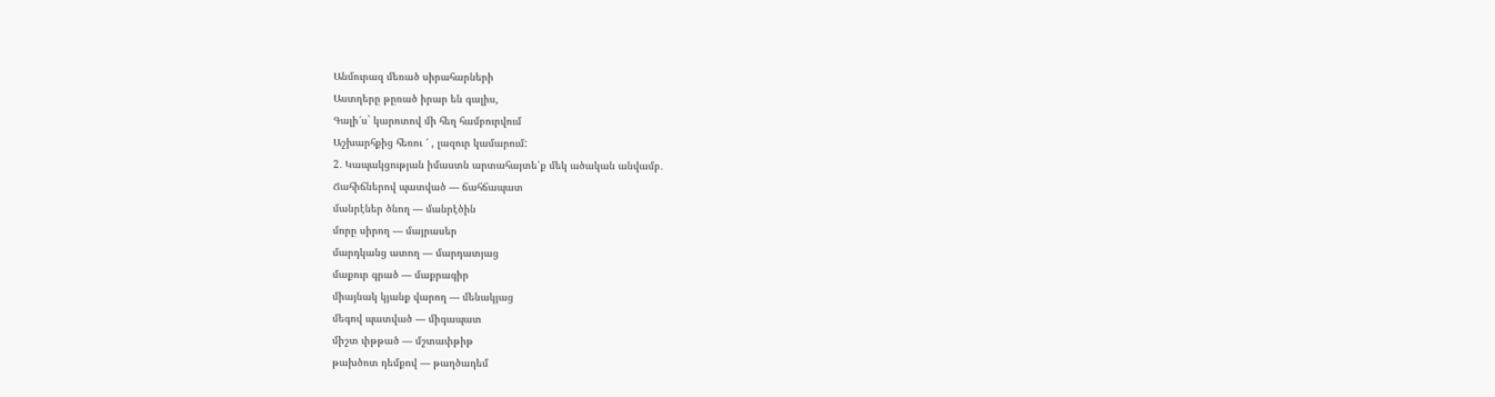Անմուրազ մեռած սիրահարների
Աստղերը թըռած իրար են գալիս,
Գալի՜ս` կարոտով մի հեղ համբուրվում
Աշխարհքից հեռու ՜ , լազուր կամարում:
2․ Կապակցության իմաստն արտահայտե՛ք մեկ ածական անվամբ․
Ճահիճներով պատված — ճահճապատ
մանրէներ ծնող — մանրէծին
մորը սիրող — մայրասեր
մարդկանց ատող — մարդատյաց
մաքուր գրած — մաքրագիր
միայնակ կյանք վարող — մենակյաց
մեգով պատված — միգապատ
միշտ փթթած — մշտափթիթ
թախծոտ դեմքով — թաղծադեմ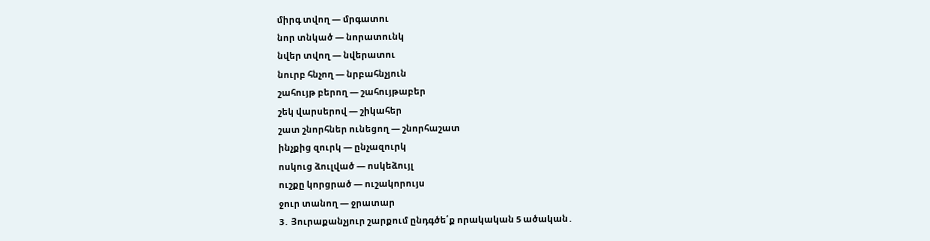միրգ տվող — մրգատու
նոր տնկած — նորատունկ
նվեր տվող — նվերատու
նուրբ հնչող — նրբահնչյուն
շահույթ բերող — շահույթաբեր
շեկ վարսերով — շիկահեր
շատ շնորհներ ունեցող — շնորհաշատ
ինչքից զուրկ — ընչազուրկ
ոսկուց ձուլված — ոսկեձույլ
ուշքը կորցրած — ուշակորույս
ջուր տանող — ջրատար
3․ Յուրաքանչյուր շարքում ընդգծե՛ք որակական 5 ածական․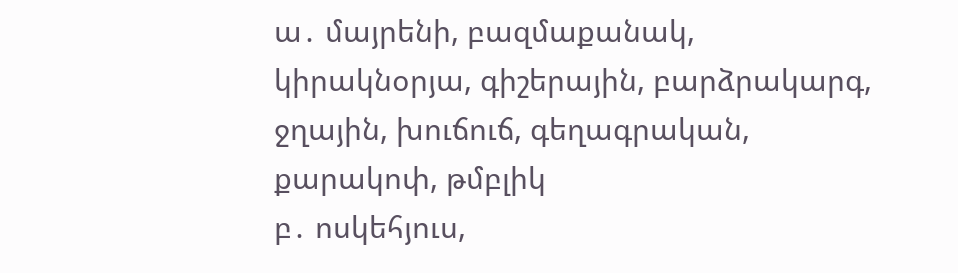ա․ մայրենի, բազմաքանակ, կիրակնօրյա, գիշերային, բարձրակարգ, ջղային, խուճուճ, գեղագրական, քարակոփ, թմբլիկ
բ․ ոսկեհյուս,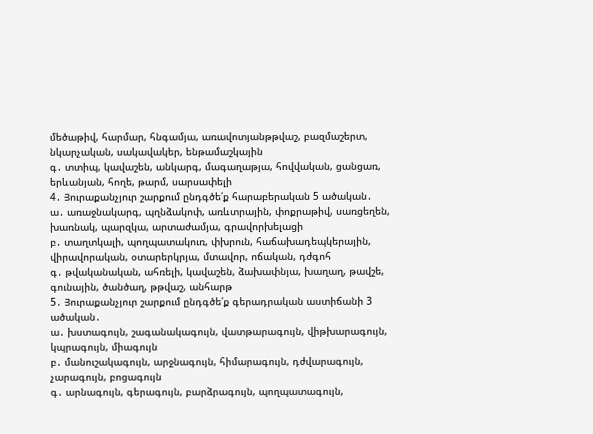մեծաթիվ, հարմար, հնգամյա, առավոտյանթթվաշ, բազմաշերտ, նկարչական, սակավակեր, ենթամաշկային
գ․ տտիպ, կավաշեն, անկարգ, մագաղաթյա, հովվական, ցանցառ, երևանյան, հողե, թարմ, սարսափելի
4․ Յուրաքանչյուր շարքում ընդգծե՛ք հարաբերական 5 ածական․
ա․ առաջնակարգ, պղնձակոփ, առևտրային, փոքրաթիվ, սառցեղեն, խառնակ, պարզկա, արտաժամյա, գրավորխելացի
բ․ տաղտկալի, պողպատակուռ, փխրուն, հաճախադեպկերային, վիրավորական, օտարերկրյա, մտավոր, ոճական, դժգոհ
գ․ թվականական, ահռելի, կավաշեն, ձախափնյա, խաղաղ, թավշե, գունային, ծանծաղ, թթվաշ, անհարթ
5․ Յուրաքանչյուր շարքում ընդգծե՛ք գերադրական աստիճանի 3 ածական․
ա․ խստագույն, շագանակագույն, վատթարագույն, վիթխարագույն, կպրագույն, միագույն
բ․ մանուշակագույն, արջնագույն, հիմարագույն, դժվարագույն, չարագույն, բոցագույն
գ․ արնագույն, գերագույն, բարձրագույն, պողպատագույն,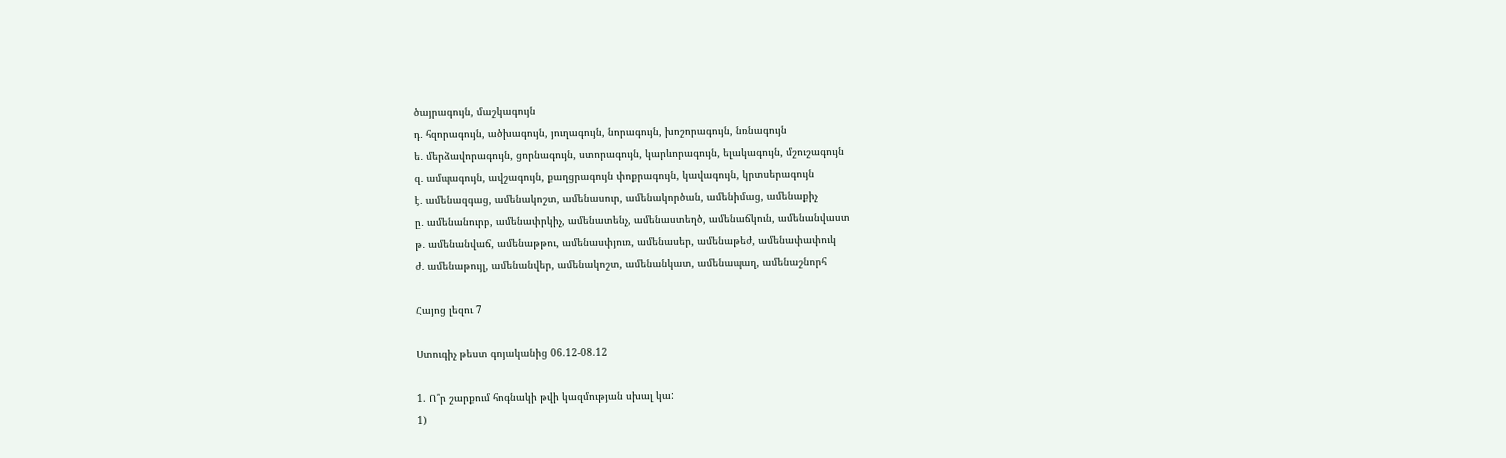ծայրագույն, մաշկագույն
դ․ հզորագույն, ածխագույն, յուղագույն, նորագույն, խոշորագույն, նռնագույն
ե․ մերձավորագույն, ցորնագույն, ստորագույն, կարևորագույն, ելակագույն, մշուշագույն
զ․ ամպագույն, ավշագույն, քաղցրագույն փոքրագույն, կավագույն, կրտսերագույն
է․ ամենազգաց, ամենակոշտ, ամենասուր, ամենակործան, ամենիմաց, ամենաքիչ
ը․ ամենանուրբ, ամենափրկիչ, ամենատենչ, ամենաստեղծ, ամենաճկուն, ամենանվաստ
թ․ ամենանվաճ, ամենաթթու, ամենասփյուռ, ամենասեր, ամենաթեժ, ամենափափուկ
ժ․ ամենաթույլ, ամենանվեր, ամենակոշտ, ամենանկատ, ամենապաղ, ամենաշնորհ

Հայոց լեզու 7

Ստուգիչ թեստ գոյականից 06.12-08.12

1. Ո՞ր շարքում հոգնակի թվի կազմության սխալ կա:
1)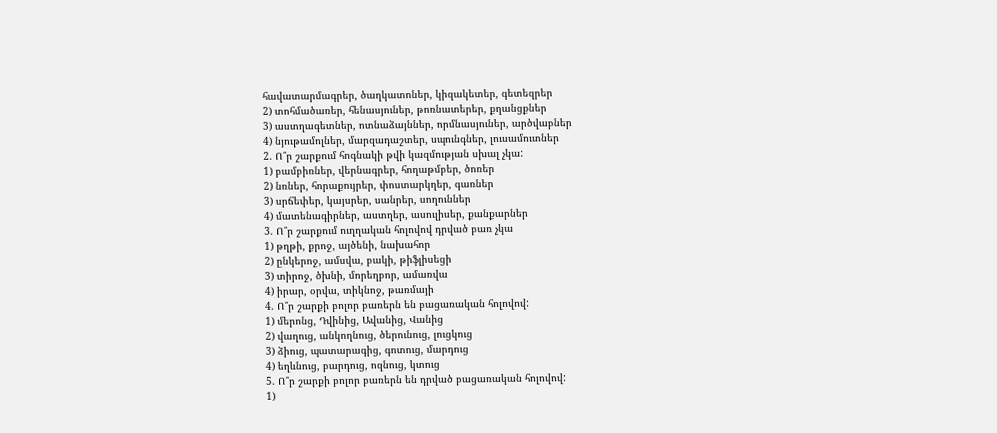հավատարմագրեր, ծաղկատոներ, կիզակետեր, գետեզրեր
2) տոհմածառեր, հենասյուներ, թոռնատերեր, քղանցքներ
3) աստղագետներ, ոտնաձայններ, որմնասյուներ, արծվաբներ
4) նյութամոլներ, մարզադաշտեր, սպունգներ, լուսամուտներ
2. Ո՞ր շարքում հոգնակի թվի կազմության սխալ չկա:
1) բամբիռներ, վերնագրեր, հողաթմբեր, ծոռեր
2) նռներ, հորաքույրեր, փոստարկղեր, գառներ
3) սրճեփեր, կայսրեր, սանրեր, սողուններ
4) մատենագիրներ, աստղեր, ասուլիսեր, քանքարներ
3. Ո՞ր շարքում ուղղական հոլովով դրված բառ չկա
1) թղթի, քրոջ, այծենի, նախահոր
2) ընկերոջ, ամսվա, բակի, թիֆլիսեցի
3) տիրոջ, ծխնի, մորեղբոր, ամառվա
4) իրար, օրվա, տիկնոջ, թառմայի
4. Ո՞ր շարքի բոլոր բառերն են բացառական հոլովով:
1) մերոնց, Դվինից, Ավանից, Վանից
2) վաղուց, անկողնուց, ծերունուց, լուցկուց
3) ձիուց, պատարագից, գոտուց, մարդուց
4) եղևնուց, բարդուց, ոզնուց, կտուց
5. Ո՞ր շարքի բոլոր բառերն են դրված բացառական հոլովով:
1)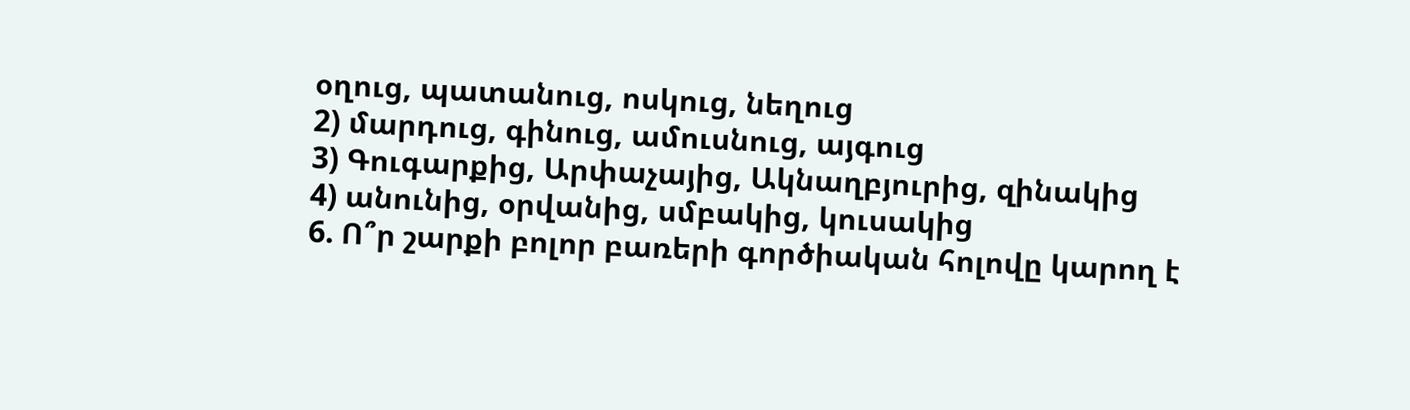օղուց, պատանուց, ոսկուց, նեղուց
2) մարդուց, գինուց, ամուսնուց, այգուց
3) Գուգարքից, Արփաչայից, Ակնաղբյուրից, զինակից
4) անունից, օրվանից, սմբակից, կուսակից
6. Ո՞ր շարքի բոլոր բառերի գործիական հոլովը կարող է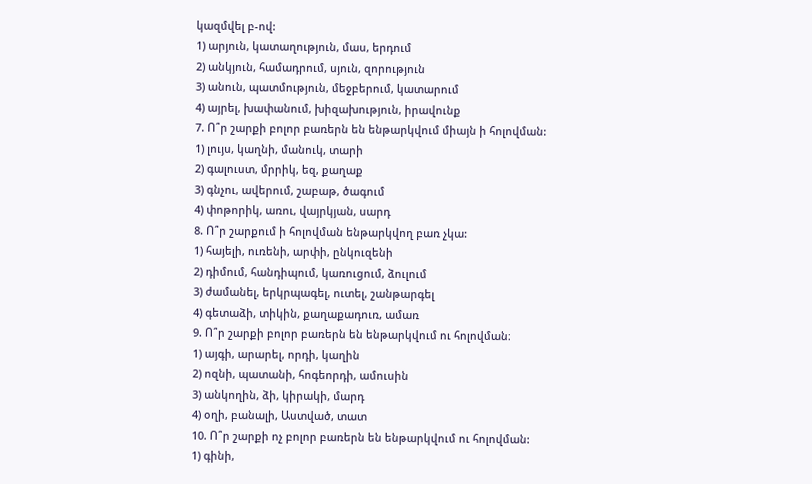կազմվել բ-ով:
1) արյուն, կատաղություն, մաս, երդում
2) անկյուն, համադրում, սյուն, զորություն
3) անուն, պատմություն, մեջբերում, կատարում
4) այրել, խափանում, խիզախություն, իրավունք
7. Ո՞ր շարքի բոլոր բառերն են ենթարկվում միայն ի հոլովման:
1) լույս, կաղնի, մանուկ, տարի
2) գալուստ, մրրիկ, եզ, քաղաք
3) գնչու, ավերում, շաբաթ, ծագում
4) փոթորիկ, առու, վայրկյան, սարդ
8. Ո՞ր շարքում ի հոլովման ենթարկվող բառ չկա:
1) հայելի, ուռենի, արփի, ընկուզենի
2) դիմում, հանդիպում, կառուցում, ձուլում
3) ժամանել, երկրպագել, ուտել, շանթարգել
4) գետաձի, տիկին, քաղաքադուռ, ամառ
9. Ո՞ր շարքի բոլոր բառերն են ենթարկվում ու հոլովման։
1) այգի, արարել, որդի, կաղին
2) ոզնի, պատանի, հոգեորդի, ամուսին
3) անկողին, ձի, կիրակի, մարդ
4) օղի, բանալի, Աստված, տատ
10. Ո՞ր շարքի ոչ բոլոր բառերն են ենթարկվում ու հոլովման:
1) գինի,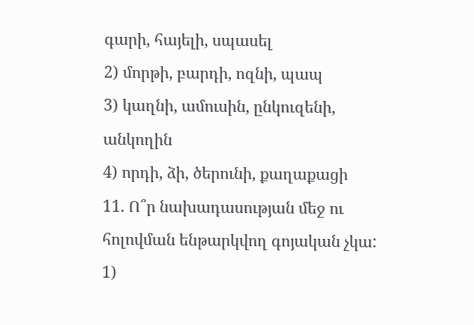գարի, հայելի, սպասել
2) մորթի, բարդի, ոզնի, պապ
3) կաղնի, ամուսին, ընկուզենի, անկողին
4) որդի, ձի, ծերունի, քաղաքացի
11. Ո՞ր նախադասության մեջ ու հոլովման ենթարկվող գոյական չկա:
1)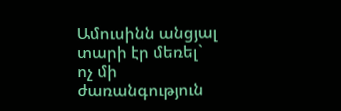Ամուսինն անցյալ տարի էր մեռել` ոչ մի ժառանգություն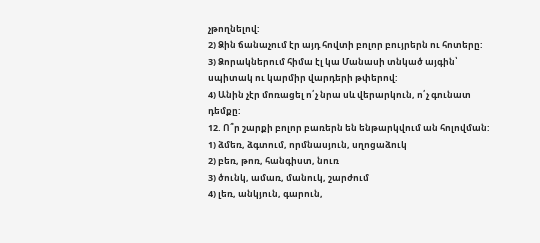չթողնելով:
2) Ձին ճանաչում էր այդ հովտի բոլոր բույրերն ու հոտերը:
3) Ձորակներում հիմա էլ կա Մանասի տնկած այգին՝ սպիտակ ու կարմիր վարդերի թփերով:
4) Անին չէր մոռացել ո՛չ նրա սև վերարկուն, ո՛չ գունատ դեմքը:
12. Ո՞ր շարքի բոլոր բառերն են ենթարկվում ան հոլովման:
1) ձմեռ, ձգտում, որմնասյուն, սղոցաձուկ
2) բեռ, թոռ, հանգիստ, նուռ
3) ծունկ, ամառ, մանուկ, շարժում
4) լեռ, անկյուն, գարուն,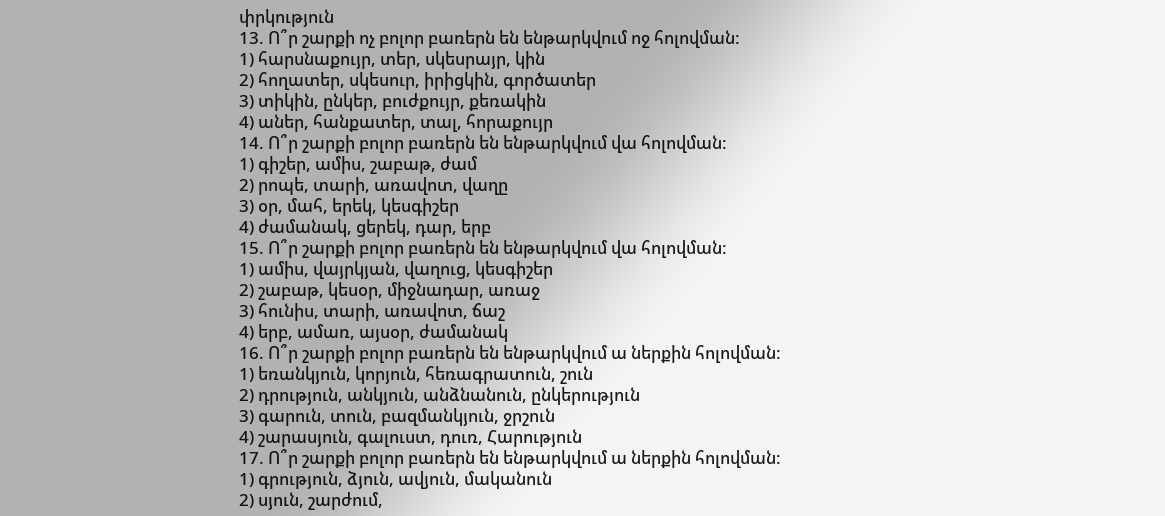փրկություն
13. Ո՞ր շարքի ոչ բոլոր բառերն են ենթարկվում ոջ հոլովման:
1) հարսնաքույր, տեր, սկեսրայր, կին
2) հողատեր, սկեսուր, իրիցկին, գործատեր
3) տիկին, ընկեր, բուժքույր, քեռակին
4) աներ, հանքատեր, տալ, հորաքույր
14. Ո՞ր շարքի բոլոր բառերն են ենթարկվում վա հոլովման:
1) գիշեր, ամիս, շաբաթ, ժամ
2) րոպե, տարի, առավոտ, վաղը
3) օր, մահ, երեկ, կեսգիշեր
4) ժամանակ, ցերեկ, դար, երբ
15. Ո՞ր շարքի բոլոր բառերն են ենթարկվում վա հոլովման:
1) ամիս, վայրկյան, վաղուց, կեսգիշեր
2) շաբաթ, կեսօր, միջնադար, առաջ
3) հունիս, տարի, առավոտ, ճաշ
4) երբ, ամառ, այսօր, ժամանակ
16. Ո՞ր շարքի բոլոր բառերն են ենթարկվում ա ներքին հոլովման:
1) եռանկյուն, կորյուն, հեռագրատուն, շուն
2) դրություն, անկյուն, անձնանուն, ընկերություն
3) գարուն, տուն, բազմանկյուն, ջրշուն
4) շարասյուն, գալուստ, դուռ, Հարություն
17. Ո՞ր շարքի բոլոր բառերն են ենթարկվում ա ներքին հոլովման:
1) գրություն, ձյուն, ավյուն, մականուն
2) սյուն, շարժում,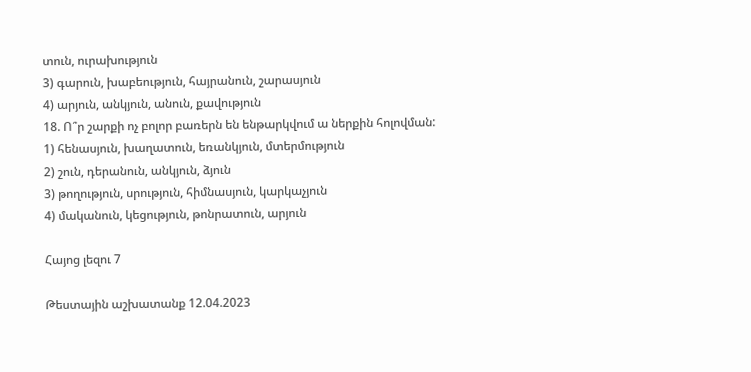տուն, ուրախություն
3) գարուն, խաբեություն, հայրանուն, շարասյուն
4) արյուն, անկյուն, անուն, քավություն
18. Ո՞ր շարքի ոչ բոլոր բառերն են ենթարկվում ա ներքին հոլովման:
1) հենասյուն, խաղատուն, եռանկյուն, մտերմություն
2) շուն, դերանուն, անկյուն, ձյուն
3) թողություն, սրություն, հիմնասյուն, կարկաչյուն
4) մականուն, կեցություն, թոնրատուն, արյուն

Հայոց լեզու 7

Թեստային աշխատանք 12.04.2023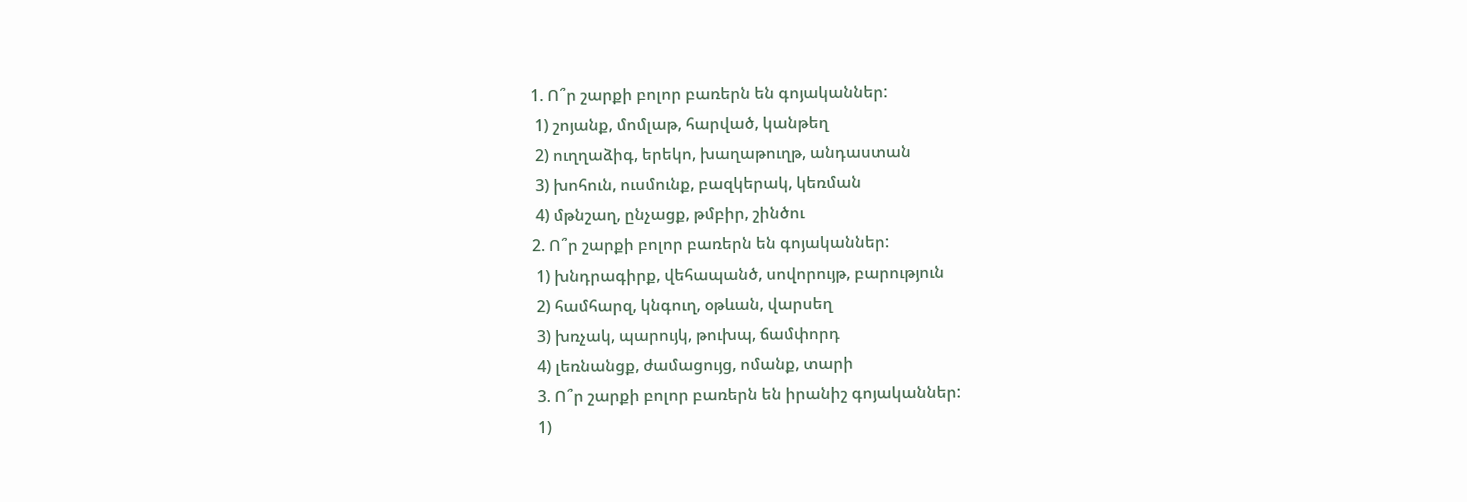1. Ո՞ր շարքի բոլոր բառերն են գոյականներ:
 1) շոյանք, մոմլաթ, հարված, կանթեղ
 2) ուղղաձիգ, երեկո, խաղաթուղթ, անդաստան
 3) խոհուն, ուսմունք, բազկերակ, կեռման
 4) մթնշաղ, ընչացք, թմբիր, շինծու
2. Ո՞ր շարքի բոլոր բառերն են գոյականներ:
 1) խնդրագիրք, վեհապանծ, սովորույթ, բարություն
 2) համհարզ, կնգուղ, օթևան, վարսեղ
 3) խռչակ, պարույկ, թուխպ, ճամփորդ
 4) լեռնանցք, ժամացույց, ոմանք, տարի
 3. Ո՞ր շարքի բոլոր բառերն են իրանիշ գոյականներ:
 1)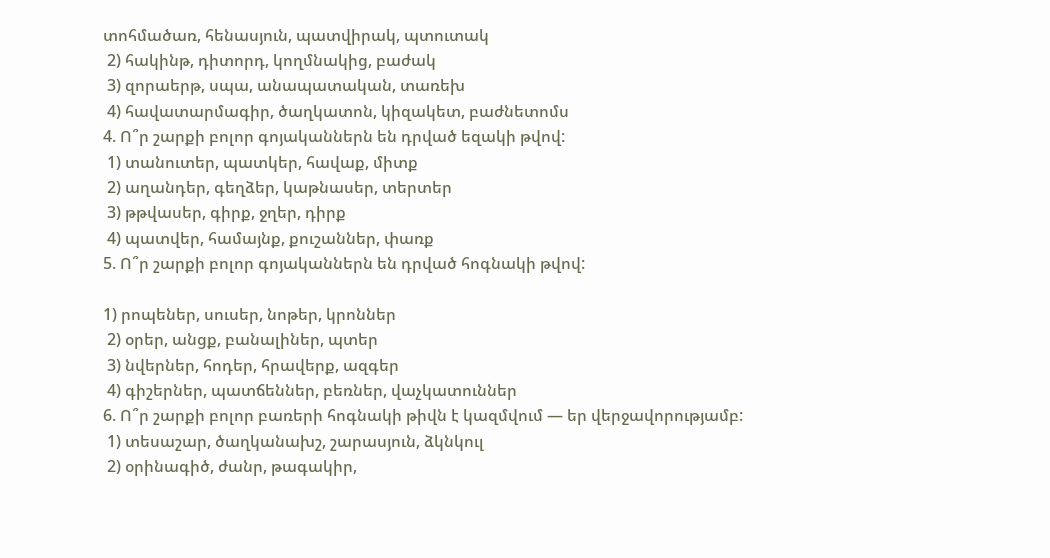տոհմածառ, հենասյուն, պատվիրակ, պտուտակ
 2) հակինթ, դիտորդ, կողմնակից, բաժակ
 3) զորաերթ, սպա, անապատական, տառեխ
 4) հավատարմագիր, ծաղկատոն, կիզակետ, բաժնետոմս
4. Ո՞ր շարքի բոլոր գոյականներն են դրված եզակի թվով:
 1) տանուտեր, պատկեր, հավաք, միտք
 2) աղանդեր, գեղձեր, կաթնասեր, տերտեր
 3) թթվասեր, գիրք, ջղեր, դիրք
 4) պատվեր, համայնք, քուշաններ, փառք
5. Ո՞ր շարքի բոլոր գոյականներն են դրված հոգնակի թվով:

1) րոպեներ, սուսեր, նոթեր, կրոններ
 2) օրեր, անցք, բանալիներ, պտեր
 3) նվերներ, հոդեր, հրավերք, ազգեր
 4) գիշերներ, պատճեններ, բեռներ, վաչկատուններ
6. Ո՞ր շարքի բոլոր բառերի հոգնակի թիվն է կազմվում — եր վերջավորությամբ:
 1) տեսաշար, ծաղկանախշ, շարասյուն, ձկնկուլ
 2) օրինագիծ, ժանր, թագակիր,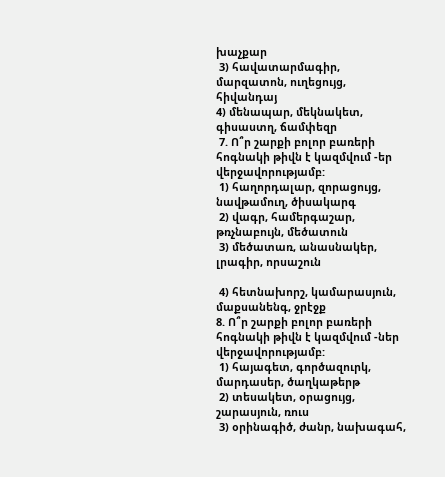խաչքար
 3) հավատարմագիր, մարզատոն, ուղեցույց, հիվանդայ
4) մենապար, մեկնակետ, գիսաստղ, ճամփեզր
 7. Ո՞ր շարքի բոլոր բառերի հոգնակի թիվն է կազմվում -եր վերջավորությամբ:
 1) հաղորդալար, զորացույց, նավթամուղ, ծիսակարգ
 2) վագր, համերգաշար, թռչնաբույն, մեծատուն
 3) մեծատառ, անասնակեր, լրագիր, որսաշուն

 4) հետնախորշ, կամարասյուն, մաքսանենգ, ջրէջք
8. Ո՞ր շարքի բոլոր բառերի հոգնակի թիվն է կազմվում -ներ վերջավորությամբ:
 1) հայագետ, գործազուրկ, մարդասեր, ծաղկաթերթ
 2) տեսակետ, օրացույց, շարասյուն, ռուս
 3) օրինագիծ, ժանր, նախագահ,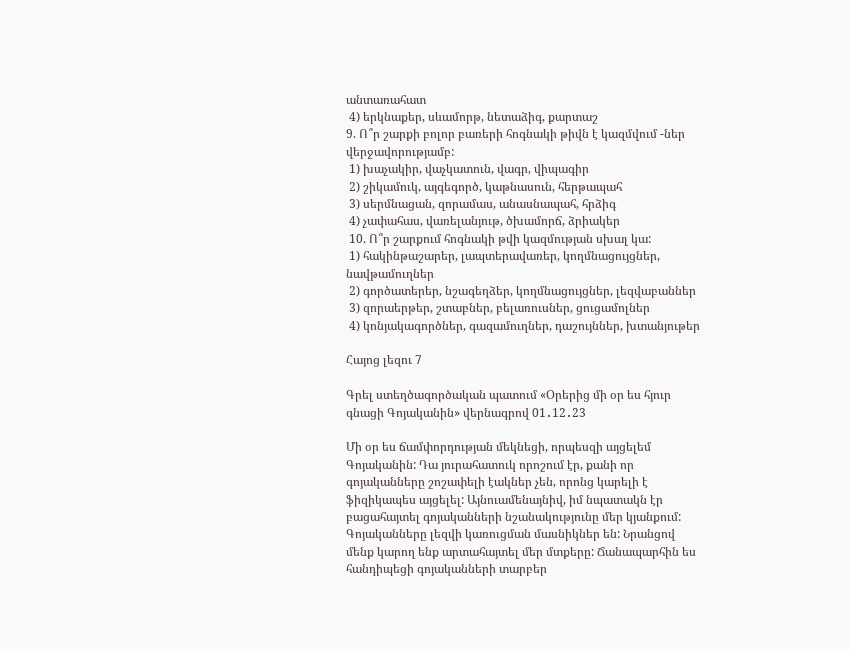անտառահատ
 4) երկնաքեր, սևամորթ, նետաձիգ, քարտաշ
9. Ո՞ր շարքի բոլոր բառերի հոգնակի թիվն է կազմվում -ներ վերջավորությամբ:
 1) խաչակիր, վաչկատուն, վագր, վիպագիր
 2) շիկամուկ, այգեգործ, կաթնասուն, հերթապահ
 3) սերմնացան, զորամաս, անասնապահ, հրձիգ
 4) չափահաս, վառելանյութ, ծխամորճ, ձրիակեր
 10. Ո՞ր շարքում հոգնակի թվի կազմության սխալ կա:
 1) հակինթաշարեր, լապտերավառեր, կողմնացույցներ, նավթամուղներ
 2) գործատերեր, նշագեղձեր, կողմնացույցներ, լեզվաբաններ
 3) զորաերթեր, շտաբներ, բելառուսներ, ցուցամոլներ
 4) կոնյակագործներ, գազամուղներ, դաշույններ, խտանյութեր

Հայոց լեզու 7

Գրել ստեղծագործական պատում «Օրերից մի օր ես հյուր գնացի Գոյականին» վերնագրով 01․12․23

Մի օր ես ճամփորդության մեկնեցի, որպեսզի այցելեմ Գոյականին: Դա յուրահատուկ որոշում էր, քանի որ գոյականները շոշափելի էակներ չեն, որոնց կարելի է ֆիզիկապես այցելել: Այնուամենայնիվ, իմ նպատակն էր բացահայտել գոյականների նշանակությունը մեր կյանքում: Գոյականները լեզվի կառուցման մասնիկներ են: Նրանցով մենք կարող ենք արտահայտել մեր մտքերը: Ճանապարհին ես հանդիպեցի գոյականների տարբեր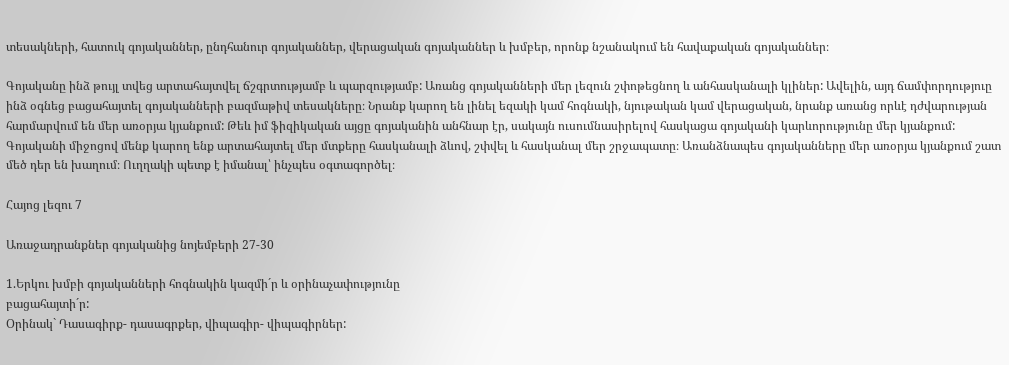տեսակների, հատուկ գոյականներ, ընդհանուր գոյականներ, վերացական գոյականներ և խմբեր, որոնք նշանակում են հավաքական գոյականներ։

Գոյականը ինձ թույլ տվեց արտահայտվել ճշգրտությամբ և պարզությամբ: Առանց գոյականների մեր լեզուն շփոթեցնող և անհասկանալի կլիներ: Ավելին, այդ ճամփորդություը ինձ օգնեց բացահայտել գոյականների բազմաթիվ տեսակները։ Նրանք կարող են լինել եզակի կամ հոգնակի, նյութական կամ վերացական, նրանք առանց որևէ դժվարության հարմարվում են մեր առօրյա կյանքում: Թեև իմ ֆիզիկական այցը գոյականին անհնար էր, սակայն ուսումնասիրելով հասկացա գոյականի կարևորությունը մեր կյանքում: Գոյականի միջոցով մենք կարող ենք արտահայտել մեր մտքերը հասկանալի ձևով, շփվել և հասկանալ մեր շրջապատը։ Առանձնապես գոյականները մեր առօրյա կյանքում շատ մեծ դեր են խաղում։ Ուղղակի պետք է իմանալ՝ ինչպես օգտագործել։

Հայոց լեզու 7

Առաջադրանքներ գոյականից նոյեմբերի 27-30

1.Երկու խմբի գոյականների հոգնակին կազմի´ր և օրինաչափությունը
բացահայտի´ր:
Օրինակ` Դասագիրք- դասագրքեր, վիպագիր- վիպագիրներ: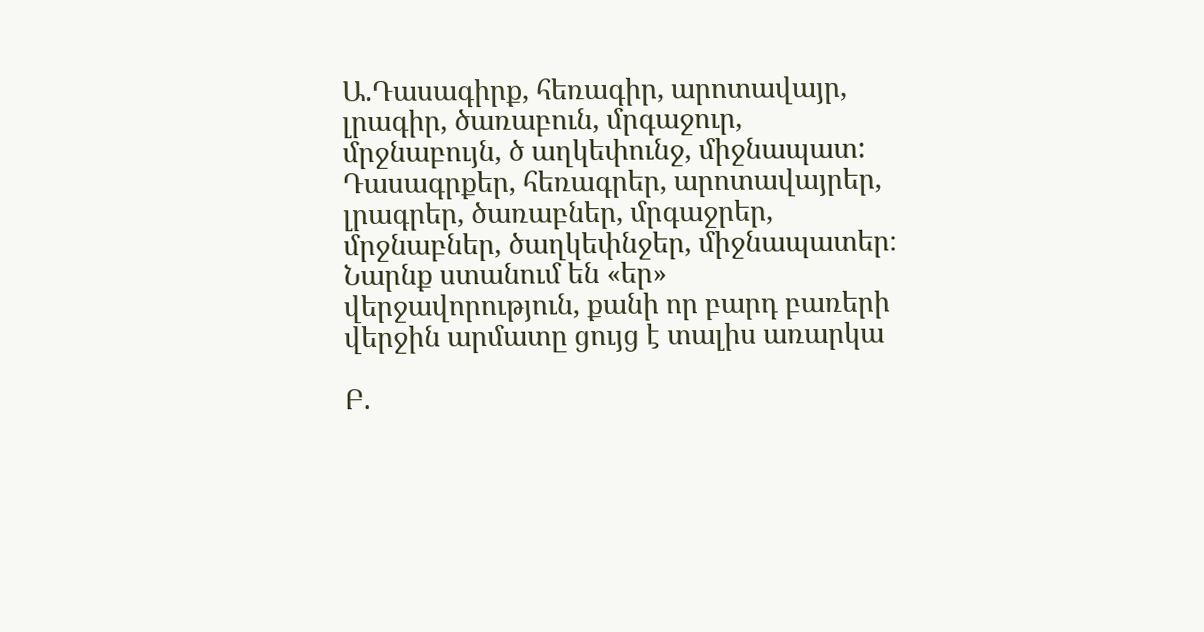Ա.Դասագիրք, հեռագիր, արոտավայր, լրագիր, ծառաբուն, մրգաջուր, մրջնաբույն, ծ աղկեփունջ, միջնապատ:
Դասագրքեր, հեռագրեր, արոտավայրեր, լրագրեր, ծառաբներ, մրգաջրեր, մրջնաբներ, ծաղկեփնջեր, միջնապատեր։
Նարնք ստանում են «եր» վերջավորություն, քանի որ բարդ բառերի վերջին արմատը ցույց է տալիս առարկա

Բ.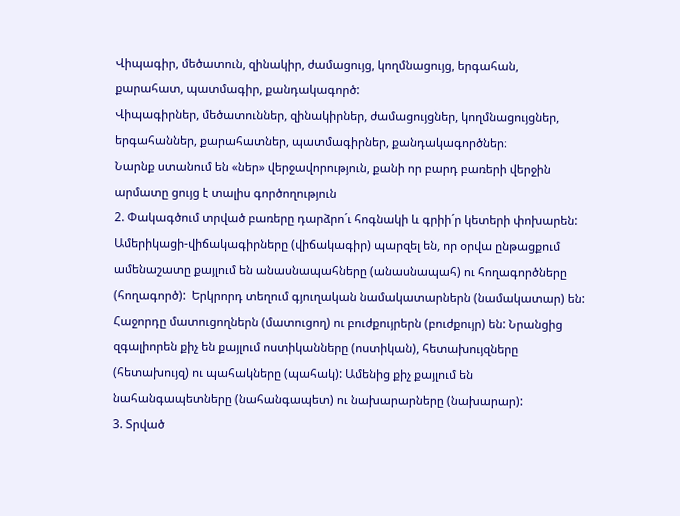Վիպագիր, մեծատուն, զինակիր, ժամացույց, կողմնացույց, երգահան, քարահատ, պատմագիր, քանդակագործ:
Վիպագիրներ, մեծատուններ, զինակիրներ, ժամացույցներ, կողմնացույցներ, երգահաններ, քարահատներ, պատմագիրներ, քանդակագործներ։
Նարնք ստանում են «ներ» վերջավորություն, քանի որ բարդ բառերի վերջին արմատը ցույց է տալիս գործողություն
2. Փակագծում տրված բառերը դարձրո´ւ հոգնակի և գրիի´ր կետերի փոխարեն:
Ամերիկացի-վիճակագիրները (վիճակագիր) պարզել են, որ օրվա ընթացքում ամենաշատը քայլում են անասնապահները (անասնապահ) ու հողագործները (հողագործ):  Երկրորդ տեղում գյուղական նամակատարներն (նամակատար) են: Հաջորդը մատուցողներն (մատուցող) ու բուժքույրերն (բուժքույր) են: Նրանցից  զգալիորեն քիչ են քայլում ոստիկանները (ոստիկան), հետախույզները (հետախույզ) ու պահակները (պահակ): Ամենից քիչ քայլում են նահանգապետները (նահանգապետ) ու նախարարները (նախարար):
3. Տրված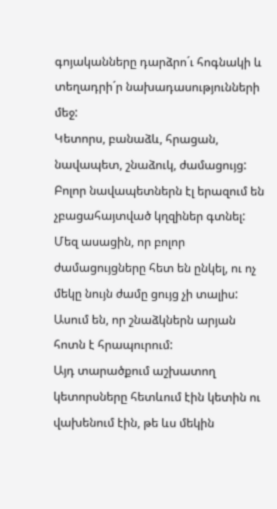գոյականները դարձրո´ւ հոգնակի և տեղադրի´ր նախադասությունների մեջ:
Կետորս, բանաձև, հրացան, նավապետ, շնաձուկ, ժամացույց:
Բոլոր նավապետներն էլ երազում են չբացահայտված կղզիներ գտնել:
Մեզ ասացին, որ բոլոր ժամացույցները հետ են ընկել, ու ոչ մեկը նույն ժամը ցույց չի տալիս:
Ասում են, որ շնաձկներն արյան հոտն է հրապուրում:
Այդ տարածքում աշխատող կետորսները հետևում էին կետին ու վախենում էին, թե ևս մեկին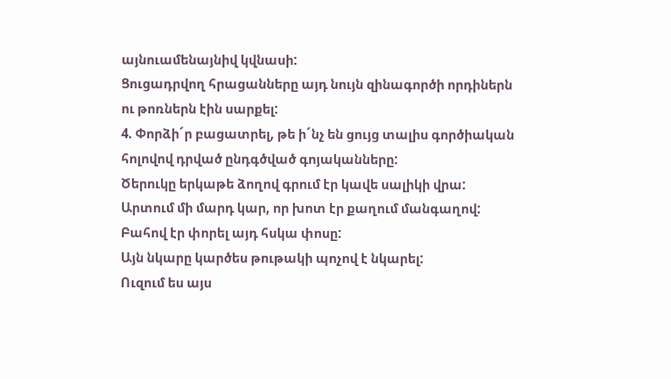այնուամենայնիվ կվնասի:
Ցուցադրվող հրացանները այդ նույն զինագործի որդիներն ու թոռներն էին սարքել:
4. Փորձի´ր բացատրել, թե ի´նչ են ցույց տալիս գործիական հոլովով դրված ընդգծված գոյականները:
Ծերուկը երկաթե ձողով գրում էր կավե սալիկի վրա:
Արտում մի մարդ կար, որ խոտ էր քաղում մանգաղով:
Բահով էր փորել այդ հսկա փոսը:
Այն նկարը կարծես թութակի պոչով է նկարել:
Ուզում ես այս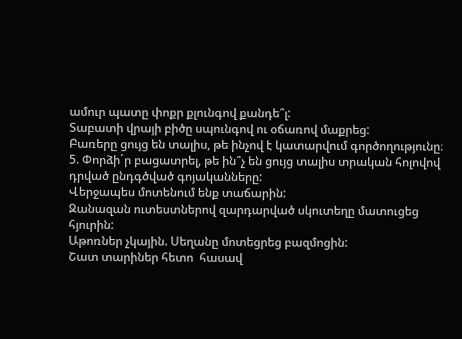ամուր պատը փոքր քլունգով քանդե՞լ:
Տաբատի վրայի բիծը սպունգով ու օճառով մաքրեց:
Բառերը ցույց են տալիս, թե ինչով է կատարվում գործողությունը։
5. Փորձի´ր բացատրել, թե ին՞չ են ցույց տալիս տրական հոլովով դրված ընդգծված գոյականները:
Վերջապես մոտենում ենք տաճարին:
Զանազան ուտեստներով զարդարված սկուտեղը մատուցեց հյուրին:
Աթոռներ չկային. Սեղանը մոտեցրեց բազմոցին:
Շատ տարիներ հետո  հասավ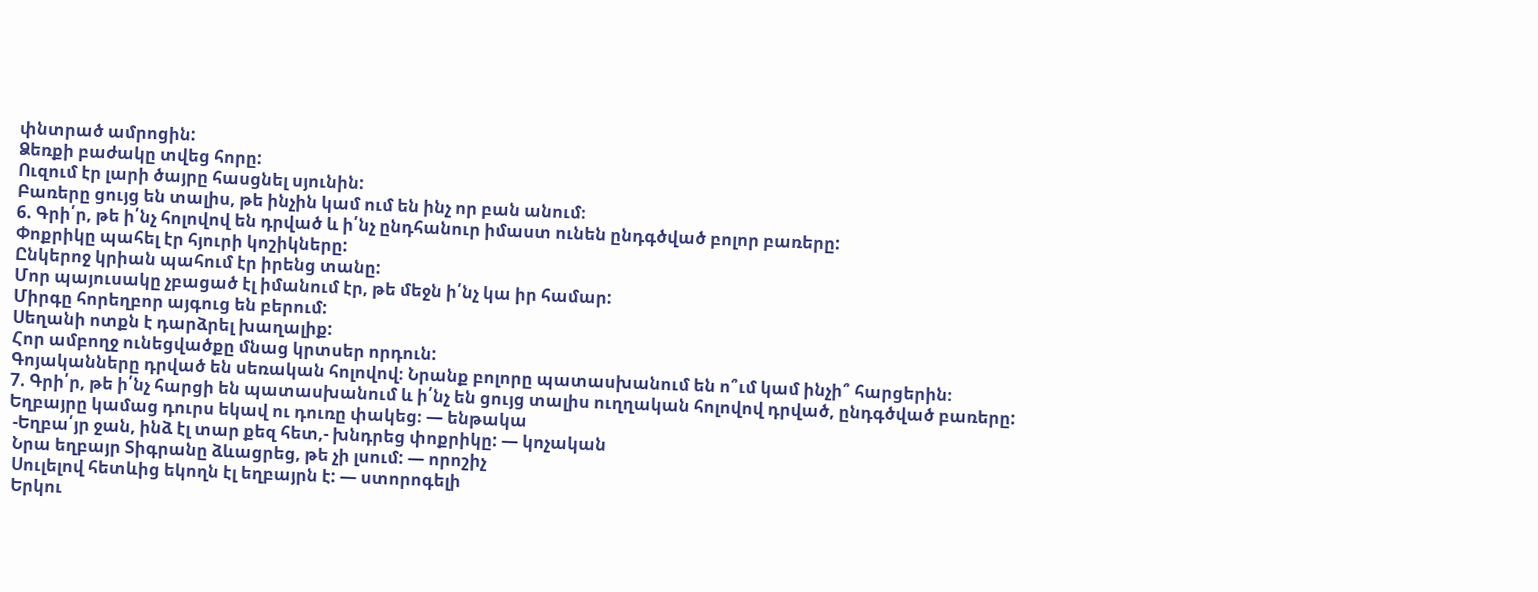փնտրած ամրոցին:
Ձեռքի բաժակը տվեց հորը:
Ուզում էր լարի ծայրը հասցնել սյունին:
Բառերը ցույց են տալիս, թե ինչին կամ ում են ինչ որ բան անում։
6. Գրի՛ր, թե ի՛նչ հոլովով են դրված և ի՛նչ ընդհանուր իմաստ ունեն ընդգծված բոլոր բառերը:
Փոքրիկը պահել էր հյուրի կոշիկները:
Ընկերոջ կրիան պահում էր իրենց տանը:
Մոր պայուսակը չբացած էլ իմանում էր, թե մեջն ի՛նչ կա իր համար:
Միրգը հորեղբոր այգուց են բերում:
Սեղանի ոտքն է դարձրել խաղալիք:
Հոր ամբողջ ունեցվածքը մնաց կրտսեր որդուն:
Գոյականները դրված են սեռական հոլովով։ Նրանք բոլորը պատասխանում են ո՞ւմ կամ ինչի՞ հարցերին։
7. Գրի՛ր, թե ի՛նչ հարցի են պատասխանում և ի՛նչ են ցույց տալիս ուղղական հոլովով դրված, ընդգծված բառերը:
Եղբայրը կամաց դուրս եկավ ու դուռը փակեց։ — ենթակա
 -Եղբա՛յր ջան, ինձ էլ տար քեզ հետ,- խնդրեց փոքրիկը: — կոչական
 Նրա եղբայր Տիգրանը ձևացրեց, թե չի լսում: — որոշիչ
 Սուլելով հետևից եկողն էլ եղբայրն է: — ստորոգելի
 Երկու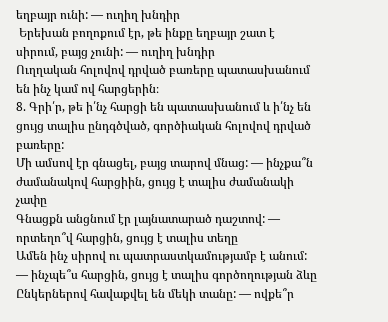եղբայր ունի: — ուղիղ խնդիր
 Երեխան բողոքում էր, թե ինքը եղբայր շատ է սիրում, բայց չունի: — ուղիղ խնդիր
Ուղղական հոլովով դրված բառերը պատասխանում են ինչ կամ ով հարցերին։
8. Գրի՛ր, թե ի՛նչ հարցի են պատասխանում և ի՛նչ են ցույց տալիս ընդգծված, գործիական հոլովով դրված բառերը:
Մի ամսով էր գնացել, բայց տարով մնաց: — ինչքա՞ն ժամանակով հարցիին, ցույց է տալիս ժամանակի չափը
Գնացքն անցնում էր լայնատարած դաշտով: — որտեղո՞վ հարցին, ցույց է տալիս տեղը
Ամեն ինչ սիրով ու պատրաստկամությամբ է անում: — ինչպե՞ս հարցին, ցույց է տալիս գործողության ձևը
Ընկերներով հավաքվել են մեկի տանը: — ովքե՞ր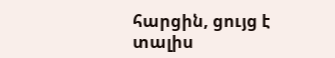հարցին, ցույց է տալիս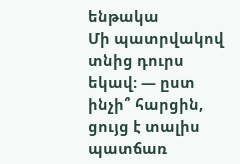ենթակա
Մի պատրվակով տնից դուրս եկավ: — ըստ ինչի՞ հարցին, ցույց է տալիս պատճառ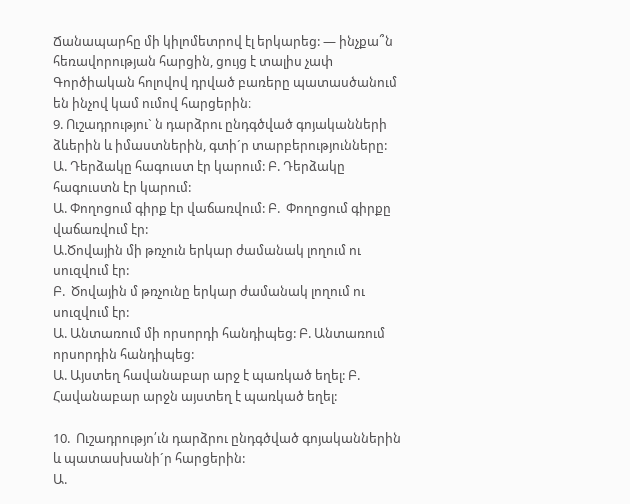Ճանապարհը մի կիլոմետրով էլ երկարեց: — ինչքա՞ն հեռավորության հարցին, ցույց է տալիս չափ
Գործիական հոլովով դրված բառերը պատասծանում են ինչով կամ ումով հարցերին։
9. Ուշադրությու` ն դարձրու ընդգծված գոյականների ձևերին և իմաստներին, գտի´ր տարբերությունները:
Ա. Դերձակը հագուստ էր կարում: Բ. Դերձակը հագուստն էր կարում:
Ա. Փողոցում գիրք էր վաճառվում: Բ.  Փողոցում գիրքը վաճառվում էր:
Ա.Ծովային մի թռչուն երկար ժամանակ լողում ու սուզվում էր:
Բ.  Ծովային մ թռչունը երկար ժամանակ լողում ու սուզվում էր:
Ա. Անտառում մի որսորդի հանդիպեց: Բ. Անտառում որսորդին հանդիպեց:
Ա. Այստեղ հավանաբար արջ է պառկած եղել: Բ. Հավանաբար արջն այստեղ է պառկած եղել:

10.  Ուշադրությո՛ւն դարձրու ընդգծված գոյականներին և պատասխանի´ր հարցերին:
Ա.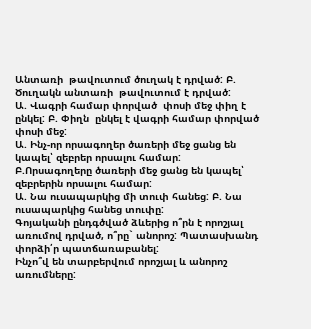Անտառի  թավուտում ծուղակ է դրված: Բ. Ծուղակն անտառի  թավուտում է դրված:
Ա. Վագրի համար փորված  փոսի մեջ փիղ է ընկել: Բ. Փիղն  ընկել է վագրի համար փորված փոսի մեջ:
Ա. Ինչ-որ որսագողեր ծառերի մեջ ցանց են կապել՝ զեբրեր որսալու համար: Բ.Որսագողերը ծառերի մեջ ցանց են կապել՝ զեբրերին որսալու համար:
Ա. Նա ուսապարկից մի տուփ հանեց: Բ. Նա ուսապարկից հանեց տուփը:
Գոյականի ընդգծված ձևերից ո՞րն է որոշյալ առումով դրված, ո՞րը` անորոշ: Պատասխանդ փորձի՛ր պատճառաբանել:
Ինչո՞վ են տարբերվում որոշյալ և անորոշ առումները: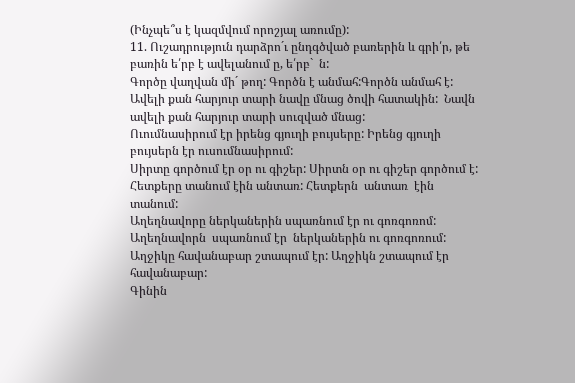(Ինչպե՞ս է կազմվում որոշյալ առումը):
11. Ուշադրություն դարձրո´ւ ընդգծված բառերին և գրի՛ր, թե բառին ե՛րբ է ավելանում ը, ե՛րբ`  ն:
Գործը վաղվան մի´ թող: Գործն է անմահ:Գործն անմահ է:
Ավելի քան հարյուր տարի նավը մնաց ծովի հատակին:  Նավն  ավելի քան հարյուր տարի սուզված մնաց:
Ուումնասիրում էր իրենց գյուղի բույսերը: Իրենց գյուղի բույսերն էր ուսումնասիրում:
Սիրտը գործում էր օր ու գիշեր: Սիրտն օր ու գիշեր գործում է:
Հետքերը տանում էին անտառ: Հետքերն  անտառ  էին տանում:
Աղեղնավորը ներկաներին սպառնում էր ու գոռգոռոմ: Աղեղնավորն  սպառնում էր  ներկաներին ու գոռգոռում:
Աղջիկը հավանաբար շտապում էր: Աղջիկն շտապում էր հավանաբար:
Գինին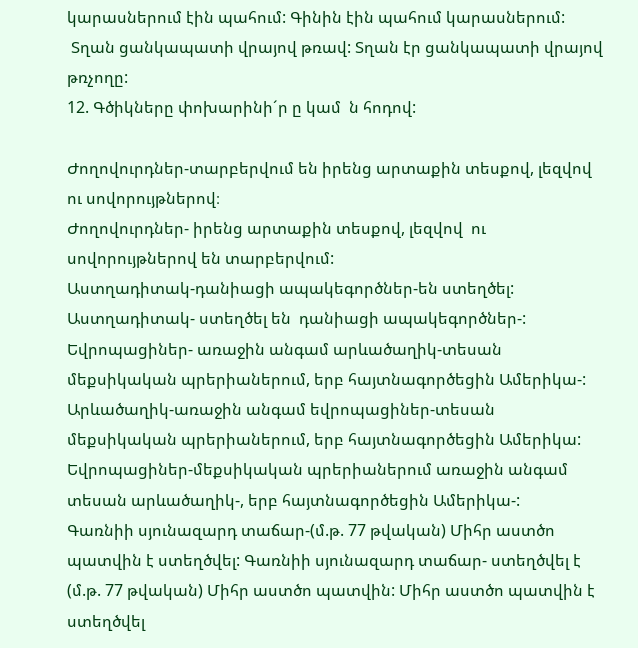կարասներում էին պահում: Գինին էին պահում կարասներում:
 Տղան ցանկապատի վրայով թռավ: Տղան էր ցանկապատի վրայով թռչողը:
12. Գծիկները փոխարինի´ր ը կամ  ն հոդով:

Ժողովուրդներ-տարբերվում են իրենց արտաքին տեսքով, լեզվով  ու սովորույթներով։
Ժողովուրդներ- իրենց արտաքին տեսքով, լեզվով  ու սովորույթներով են տարբերվում:
Աստղադիտակ-դանիացի ապակեգործներ-են ստեղծել: Աստղադիտակ- ստեղծել են  դանիացի ապակեգործներ-:
Եվրոպացիներ- առաջին անգամ արևածաղիկ-տեսան մեքսիկական պրերիաներում, երբ հայտնագործեցին Ամերիկա-: Արևածաղիկ-առաջին անգամ եվրոպացիներ-տեսան մեքսիկական պրերիաներում, երբ հայտնագործեցին Ամերիկա: Եվրոպացիներ-մեքսիկական պրերիաներում առաջին անգամ տեսան արևածաղիկ-, երբ հայտնագործեցին Ամերիկա-:
Գառնիի սյունազարդ տաճար-(մ.թ. 77 թվական) Միհր աստծո պատվին է ստեղծվել: Գառնիի սյունազարդ տաճար- ստեղծվել է (մ.թ. 77 թվական) Միհր աստծո պատվին: Միհր աստծո պատվին է  ստեղծվել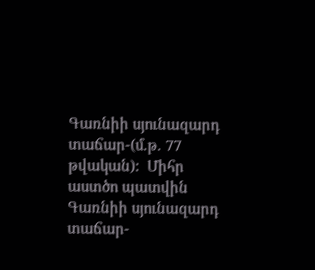Գառնիի սյունազարդ տաճար-(մ.թ. 77 թվական):  Միհր աստծո պատվին Գառնիի սյունազարդ տաճար-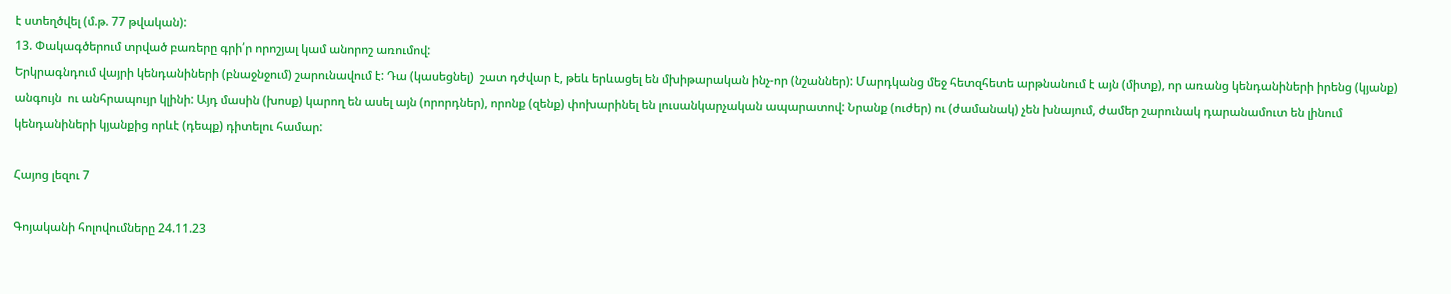է ստեղծվել (մ.թ. 77 թվական):
13. Փակագծերում տրված բառերը գրի՛ր որոշյալ կամ անորոշ առումով:
Երկրագնդում վայրի կենդանիների (բնաջնջում) շարունավում է: Դա (կասեցնել)  շատ դժվար է, թեև երևացել են մխիթարական ինչ-որ (նշաններ): Մարդկանց մեջ հետզհետե արթնանում է այն (միտք), որ առանց կենդանիների իրենց (կյանք) անգույն  ու անհրապույր կլինի: Այդ մասին (խոսք) կարող են ասել այն (որորդներ), որոնք (զենք) փոխարինել են լուսանկարչական ապարատով: Նրանք (ուժեր) ու (ժամանակ) չեն խնայում, ժամեր շարունակ դարանամուտ են լինում կենդանիների կյանքից որևէ (դեպք) դիտելու համար:

Հայոց լեզու 7

Գոյականի հոլովումները 24.11.23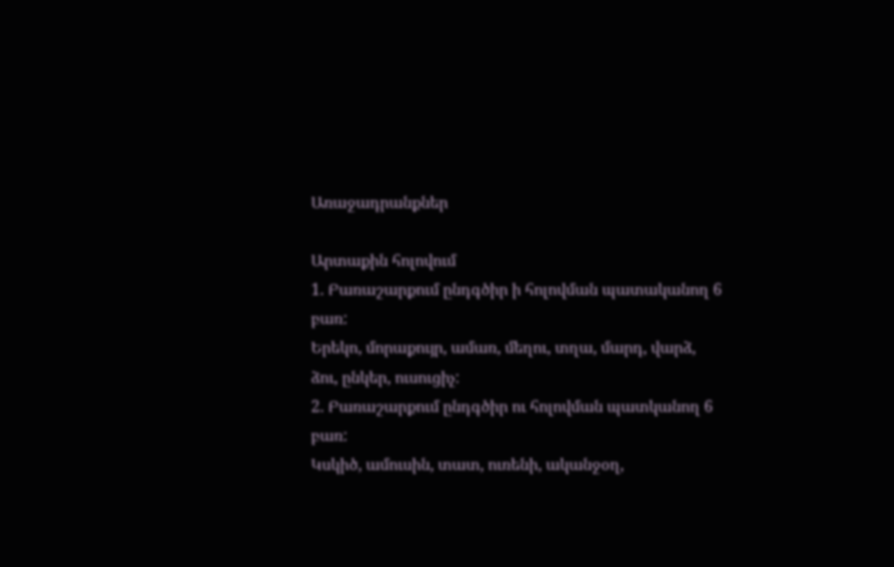Առաջադրանքներ

Արտաքին հոլովում
1. Բառաշարքում ընդգծիր ի հոլովման պատականող 6 բառ:
Երեկո, մորաքույր, ամառ, մեղու, տղա, մարդ, վարձ, ձու, ընկեր, ուսուցիչ:
2. Բառաշարքում ընդգծիր ու հոլովման պատկանող 6 բառ:
Կսկիծ, ամուսին, տատ, ուռենի, ականջօղ,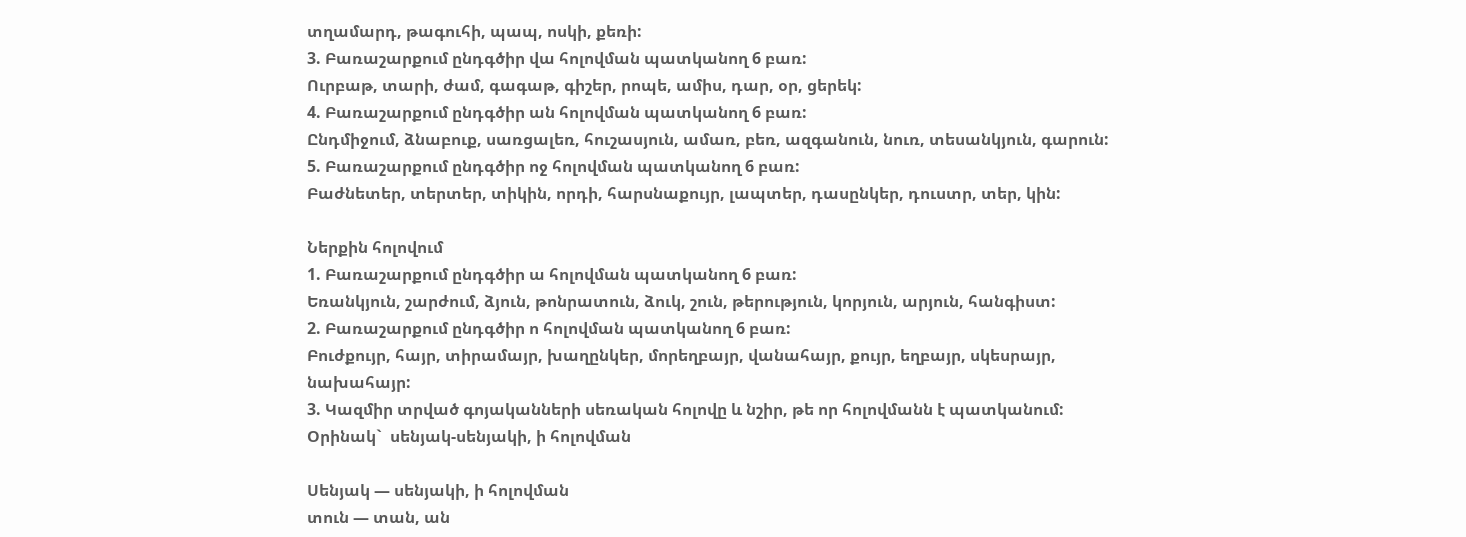տղամարդ, թագուհի, պապ, ոսկի, քեռի:
3. Բառաշարքում ընդգծիր վա հոլովման պատկանող 6 բառ:
Ուրբաթ, տարի, ժամ, գագաթ, գիշեր, րոպե, ամիս, դար, օր, ցերեկ:
4. Բառաշարքում ընդգծիր ան հոլովման պատկանող 6 բառ:
Ընդմիջում, ձնաբուք, սառցալեռ, հուշասյուն, ամառ, բեռ, ազգանուն, նուռ, տեսանկյուն, գարուն:
5. Բառաշարքում ընդգծիր ոջ հոլովման պատկանող 6 բառ:
Բաժնետեր, տերտեր, տիկին, որդի, հարսնաքույր, լապտեր, դասընկեր, դուստր, տեր, կին:

Ներքին հոլովում
1. Բառաշարքում ընդգծիր ա հոլովման պատկանող 6 բառ:
Եռանկյուն, շարժում, ձյուն, թոնրատուն, ձուկ, շուն, թերություն, կորյուն, արյուն, հանգիստ:
2. Բառաշարքում ընդգծիր ո հոլովման պատկանող 6 բառ:
Բուժքույր, հայր, տիրամայր, խաղընկեր, մորեղբայր, վանահայր, քույր, եղբայր, սկեսրայր, նախահայր:
3. Կազմիր տրված գոյականների սեռական հոլովը և նշիր, թե որ հոլովմանն է պատկանում:
Օրինակ`  սենյակ-սենյակի, ի հոլովման

Սենյակ — սենյակի, ի հոլովման
տուն — տան, ան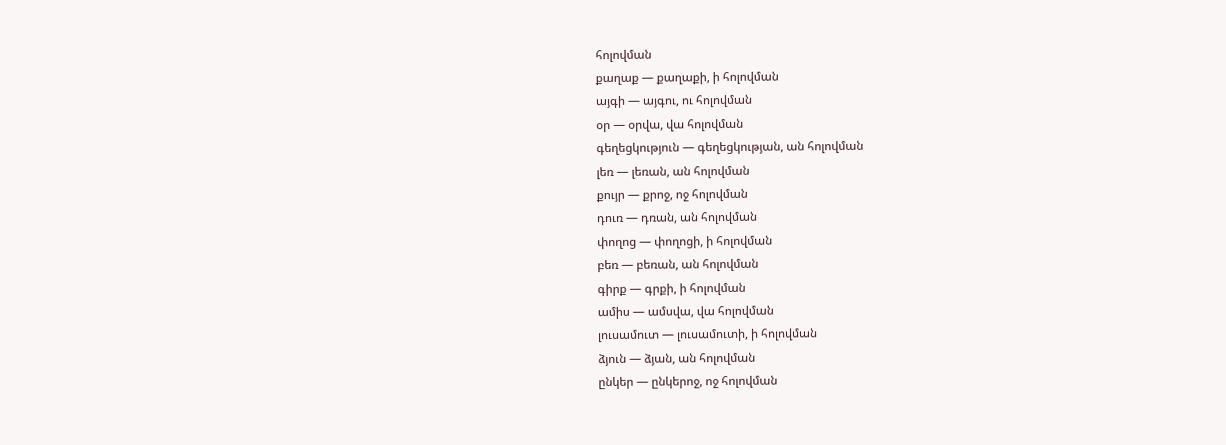հոլովման
քաղաք — քաղաքի, ի հոլովման
այգի — այգու, ու հոլովման
օր — օրվա, վա հոլովման
գեղեցկություն — գեղեցկության, ան հոլովման
լեռ — լեռան, ան հոլովման
քույր — քրոջ, ոջ հոլովման
դուռ — դռան, ան հոլովման
փողոց — փողոցի, ի հոլովման
բեռ — բեռան, ան հոլովման
գիրք — գրքի, ի հոլովման
ամիս — ամսվա, վա հոլովման
լուսամուտ — լուսամուտի, ի հոլովման
ձյուն — ձյան, ան հոլովման
ընկեր — ընկերոջ, ոջ հոլովման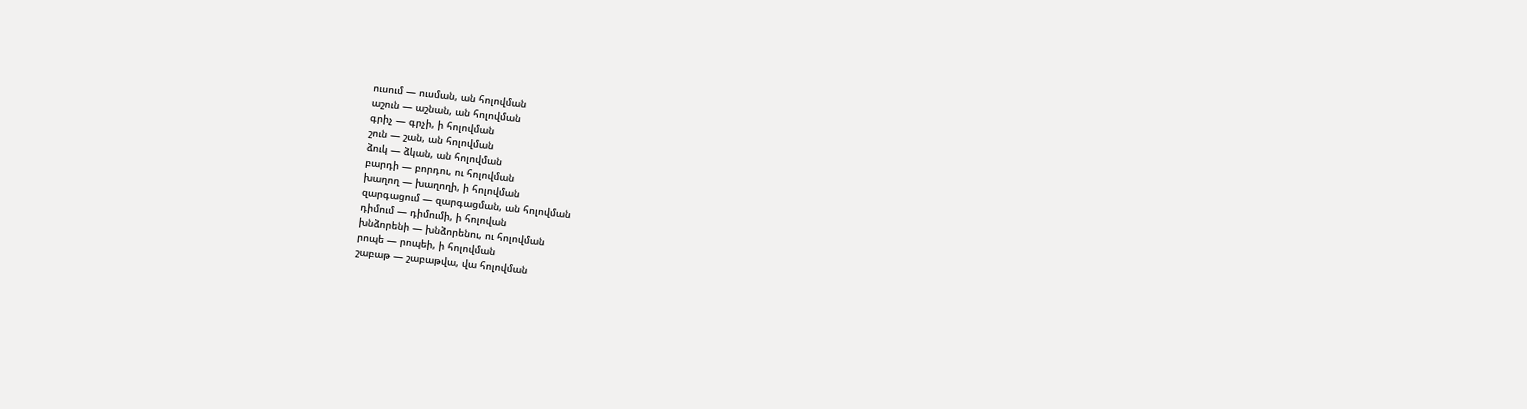ուսում — ուսման, ան հոլովման
աշուն — աշնան, ան հոլովման
գրիչ — գրչի, ի հոլովման
շուն — շան, ան հոլովման
ձուկ — ձկան, ան հոլովման
բարդի — բորդու, ու հոլովման
խաղող — խաղողի, ի հոլովման
զարգացում — զարգացման, ան հոլովման
դիմում — դիմումի, ի հոլովան
խնձորենի — խնձորենու, ու հոլովման
րոպե — րոպեի, ի հոլովման
շաբաթ — շաբաթվա, վա հոլովման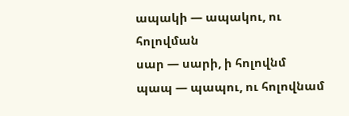ապակի — ապակու, ու հոլովման
սար — սարի, ի հոլովնմ
պապ — պապու, ու հոլովնամ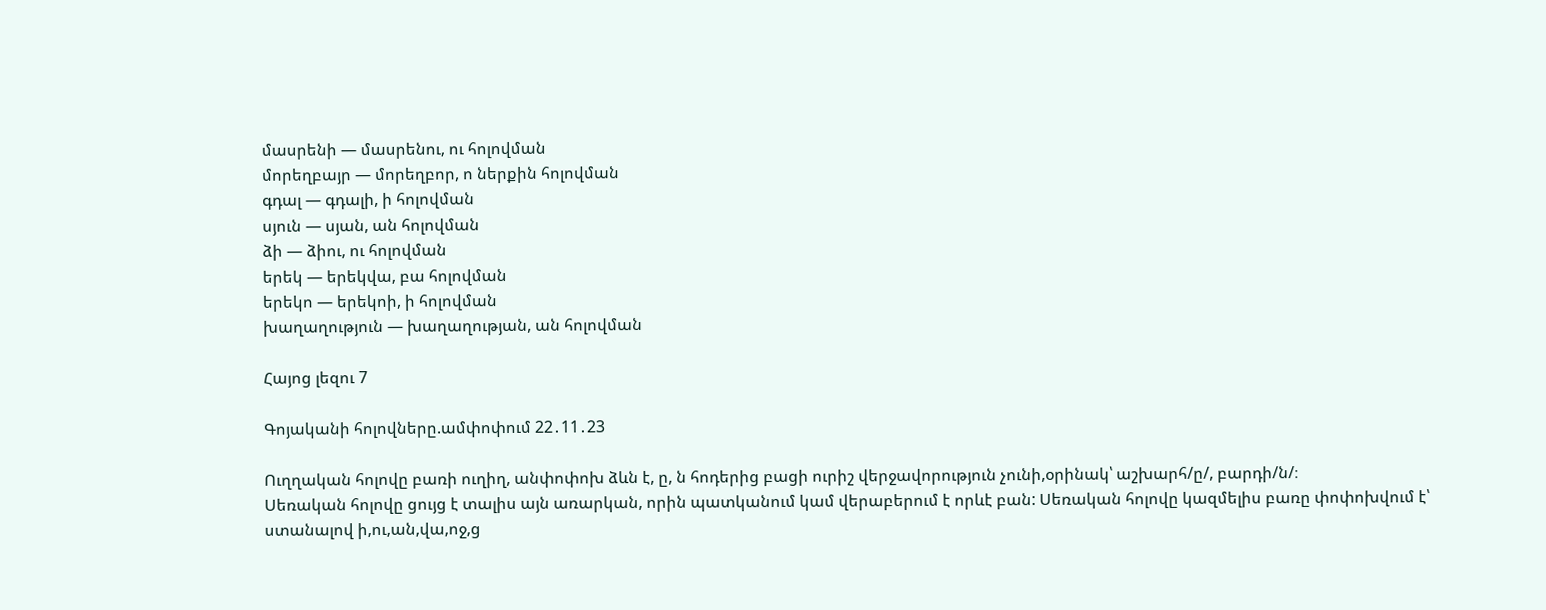մասրենի — մասրենու, ու հոլովման
մորեղբայր — մորեղբոր, ո ներքին հոլովման
գդալ — գդալի, ի հոլովման
սյուն — սյան, ան հոլովման
ձի — ձիու, ու հոլովման
երեկ — երեկվա, բա հոլովման
երեկո — երեկոի, ի հոլովման
խաղաղություն — խաղաղության, ան հոլովման

Հայոց լեզու 7

Գոյականի հոլովները.ամփոփում 22․11․23

Ուղղական հոլովը բառի ուղիղ, անփոփոխ ձևն է, ը, ն հոդերից բացի ուրիշ վերջավորություն չունի,օրինակ՝ աշխարհ/ը/, բարդի/ն/։
Սեռական հոլովը ցույց է տալիս այն առարկան, որին պատկանում կամ վերաբերում է որևէ բան: Սեռական հոլովը կազմելիս բառը փոփոխվում է՝ ստանալով ի,ու,ան,վա,ոջ,ց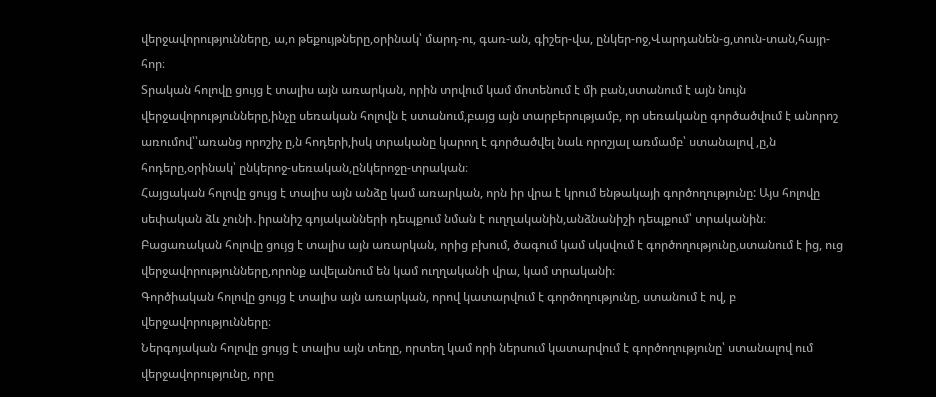վերջավորությունները, ա,ո թեքույթները,օրինակ՝ մարդ-ու, գառ-ան, գիշեր-վա, ընկեր-ոջ,Վարդանեն-ց,տուն-տան,հայր-հոր։
Տրական հոլովը ցույց է տալիս այն առարկան, որին տրվում կամ մոտենում է մի բան,ստանում է այն նույն վերջավորությունները,ինչը սեռական հոլովն է ստանում,բայց այն տարբերությամբ, որ սեռականը գործածվում է անորոշ առումով՝՝առանց որոշիչ ը,ն հոդերի,իսկ տրականը կարող է գործածվել նաև որոշյալ առմամբ՝ ստանալով ,ը,ն հոդերը,օրինակ՝ ընկերոջ-սեռական,ընկերոջը-տրական։
Հայցական հոլովը ցույց է տալիս այն անձը կամ առարկան, որն իր վրա է կրում ենթակայի գործողությունը: Այս հոլովը սեփական ձև չունի․իրանիշ գոյականների դեպքում նման է ուղղականին,անձնանիշի դեպքում՝ տրականին։
Բացառական հոլովը ցույց է տալիս այն առարկան, որից բխում, ծագում կամ սկսվում է գործողությունը,ստանում է ից, ուց վերջավորությունները,որոնք ավելանում են կամ ուղղականի վրա, կամ տրականի։
Գործիական հոլովը ցույց է տալիս այն առարկան, որով կատարվում է գործողությունը, ստանում է ով, բ վերջավորությունները։
Ներգոյական հոլովը ցույց է տալիս այն տեղը, որտեղ կամ որի ներսում կատարվում է գործողությունը՝ ստանալով ում վերջավորությունը, որը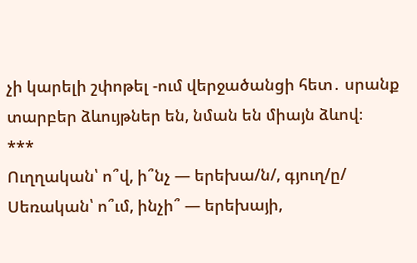չի կարելի շփոթել -ում վերջածանցի հետ․ սրանք տարբեր ձևույթներ են, նման են միայն ձևով։
***
Ուղղական՝ ո՞վ, ի՞նչ — երեխա/ն/, գյուղ/ը/
Սեռական՝ ո՞ւմ, ինչի՞ — երեխայի,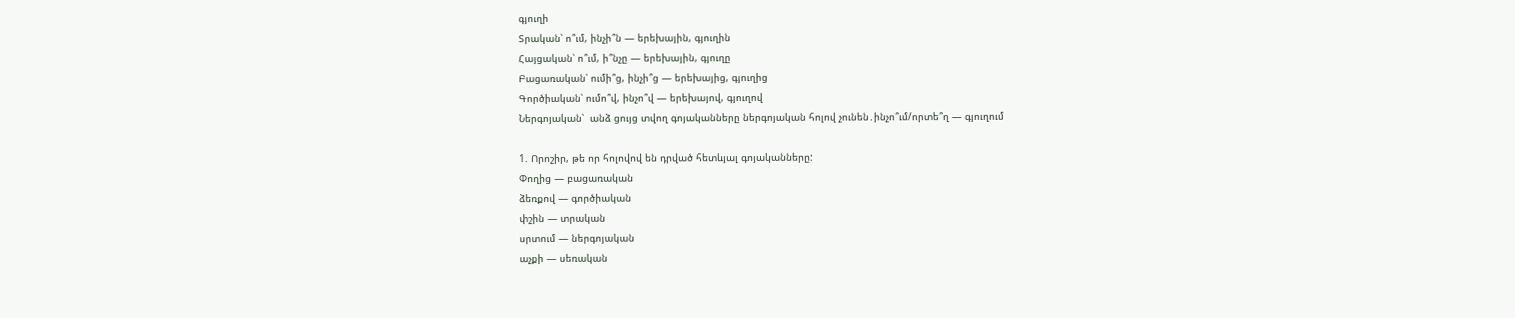գյուղի
Տրական՝ ո՞ւմ, ինչի՞ն — երեխային, գյուղին
Հայցական՝ ո՞ւմ, ի՞նչը — երեխային, գյուղը
Բացառական՝ ումի՞ց, ինչի՞ց — երեխայից, գյուղից
Գործիական՝ ումո՞վ, ինչո՞վ — երեխայով, գյուղով
Ներգոյական՝  անձ ցույց տվող գոյականները ներգոյական հոլով չունեն․ինչո՞ւմ/որտե՞ղ — գյուղում

1. Որոշիր, թե որ հոլովով են դրված հետևյալ գոյականները:
Փողից — բացառական
ձեռքով — գործիական
փշին — տրական
սրտում — ներգոյական
աչքի — սեռական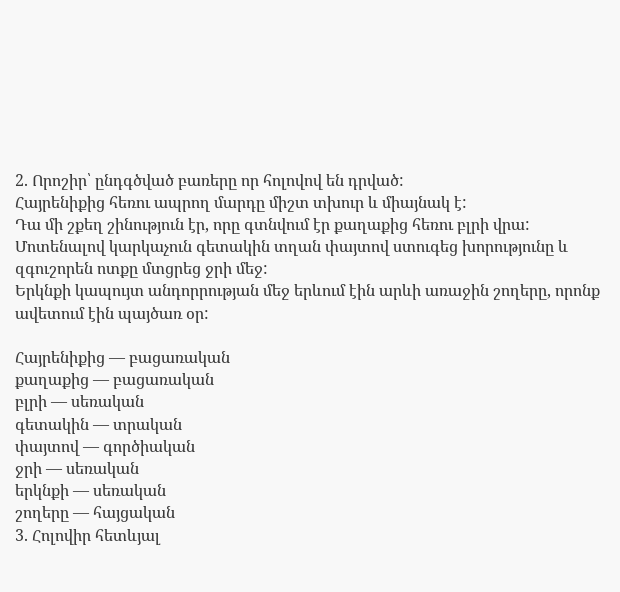2. Որոշիր՝ ընդգծված բառերը որ հոլովով են դրված:
Հայրենիքից հեռու ապրող մարդը միշտ տխուր և միայնակ է:
Դա մի շքեղ շինություն էր, որը գտնվում էր քաղաքից հեռու բլրի վրա:
Մոտենալով կարկաչուն գետակին տղան փայտով ստուգեց խորությունը և զգուշորեն ոտքը մտցրեց ջրի մեջ:
Երկնքի կապույտ անդորրության մեջ երևում էին արևի առաջին շողերը, որոնք ավետում էին պայծառ օր:

Հայրենիքից — բացառական
քաղաքից — բացառական
բլրի — սեռական
գետակին — տրական
փայտով — գործիական
ջրի — սեռական
երկնքի — սեռական
շողերը — հայցական
3. Հոլովիր հետևյալ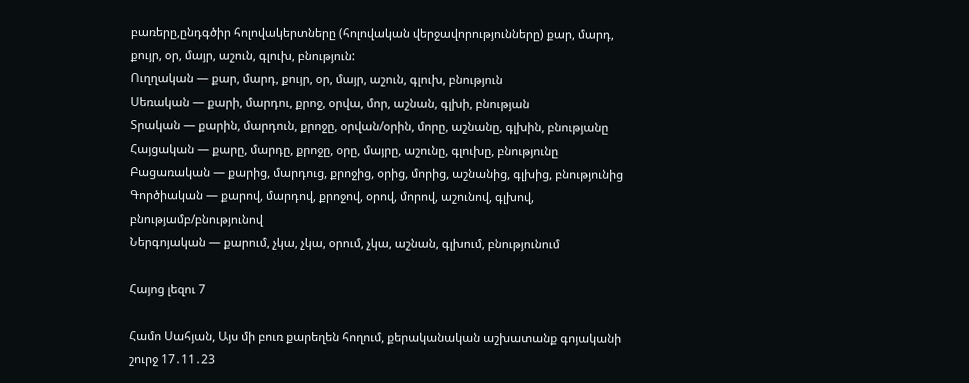բառերը,ընդգծիր հոլովակերտները (հոլովական վերջավորությունները) քար, մարդ, քույր, օր, մայր, աշուն, գլուխ, բնություն:
Ուղղական — քար, մարդ, քույր, օր, մայր, աշուն, գլուխ, բնություն
Սեռական — քարի, մարդու, քրոջ, օրվա, մոր, աշնան, գլխի, բնության
Տրական — քարին, մարդուն, քրոջը, օրվան/օրին, մորը, աշնանը, գլխին, բնությանը
Հայցական — քարը, մարդը, քրոջը, օրը, մայրը, աշունը, գլուխը, բնությունը
Բացառական — քարից, մարդուց, քրոջից, օրից, մորից, աշնանից, գլխից, բնությունից
Գործիական — քարով, մարդով, քրոջով, օրով, մորով, աշունով, գլխով, բնությամբ/բնությունով
Ներգոյական — քարում, չկա, չկա, օրում, չկա, աշնան, գլխում, բնությունում

Հայոց լեզու 7

Համո Սահյան, Այս մի բուռ քարեղեն հողում, քերականական աշխատանք գոյականի շուրջ 17․11․23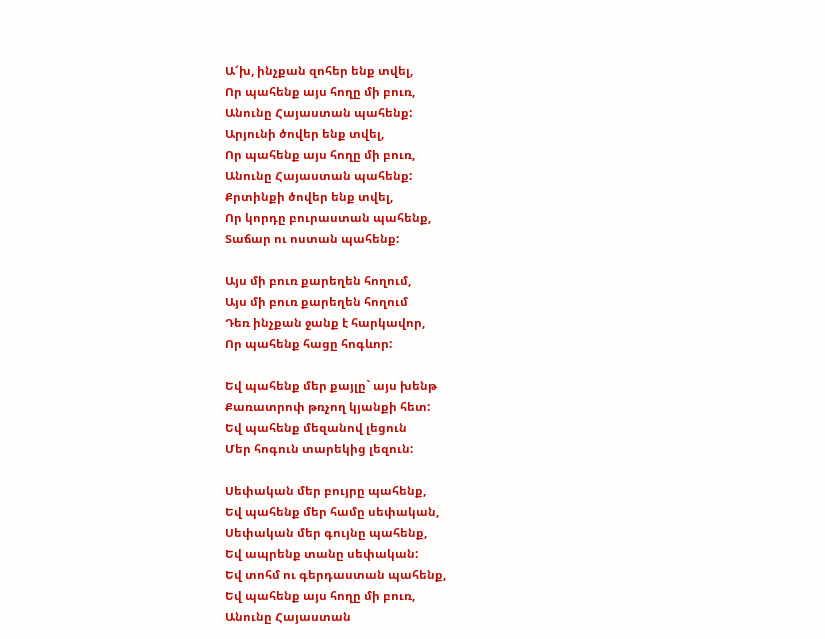Ա՜խ, ինչքան զոհեր ենք տվել,
Որ պահենք այս հողը մի բուռ,
Անունը Հայաստան պահենք:
Արյունի ծովեր ենք տվել,
Որ պահենք այս հողը մի բուռ,
Անունը Հայաստան պահենք:
Քրտինքի ծովեր ենք տվել,
Որ կորդը բուրաստան պահենք,
Տաճար ու ոստան պահենք:

Այս մի բուռ քարեղեն հողում,
Այս մի բուռ քարեղեն հողում
Դեռ ինչքան ջանք է հարկավոր,
Որ պահենք հացը հոգևոր:

Եվ պահենք մեր քայլը` այս խենթ
Քառատրոփ թռչող կյանքի հետ:
Եվ պահենք մեզանով լեցուն
Մեր հոգուն տարեկից լեզուն:

Սեփական մեր բույրը պահենք,
Եվ պահենք մեր համը սեփական,
Սեփական մեր գույնը պահենք,
Եվ ապրենք տանը սեփական:
Եվ տոհմ ու գերդաստան պահենք,
Եվ պահենք այս հողը մի բուռ,
Անունը Հայաստան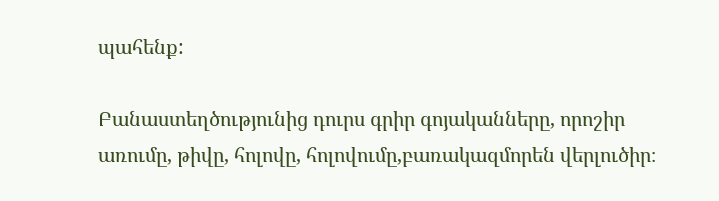պահենք:

Բանաստեղծությունից դուրս գրիր գոյականները, որոշիր առումը, թիվը, հոլովը, հոլովումը,բառակազմորեն վերլուծիր։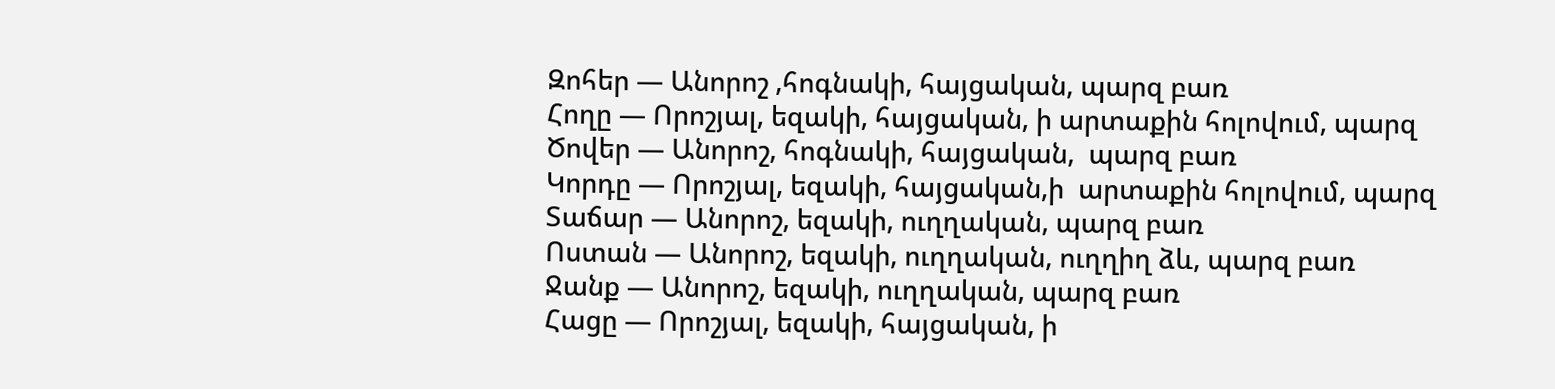Զոհեր — Անորոշ ,հոգնակի, հայցական, պարզ բառ
Հողը — Որոշյալ, եզակի, հայցական, ի արտաքին հոլովում, պարզ
Ծովեր — Անորոշ, հոգնակի, հայցական,  պարզ բառ
Կորդը — Որոշյալ, եզակի, հայցական,ի  արտաքին հոլովում, պարզ
Տաճար — Անորոշ, եզակի, ուղղական, պարզ բառ
Ոստան — Անորոշ, եզակի, ուղղական, ուղղիղ ձև, պարզ բառ
Ջանք — Անորոշ, եզակի, ուղղական, պարզ բառ
Հացը — Որոշյալ, եզակի, հայցական, ի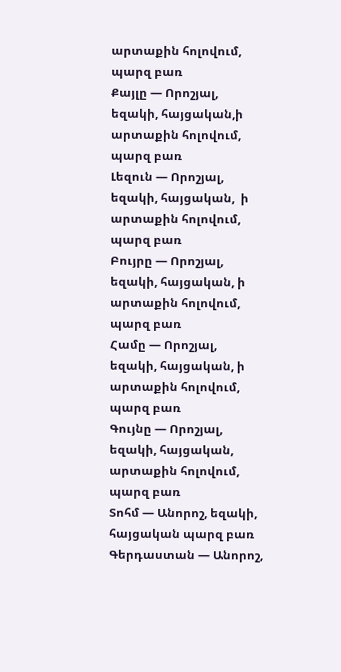արտաքին հոլովում, պարզ բառ
Քայլը — Որոշյալ, եզակի, հայցական,ի արտաքին հոլովում, պարզ բառ
Լեզուն — Որոշյալ, եզակի, հայցական,  ի արտաքին հոլովում, պարզ բառ
Բույրը — Որոշյալ, եզակի, հայցական, ի արտաքին հոլովում, պարզ բառ
Համը — Որոշյալ, եզակի, հայցական, ի արտաքին հոլովում, պարզ բառ
Գույնը — Որոշյալ, եզակի, հայցական, արտաքին հոլովում, պարզ բառ
Տոհմ — Անորոշ, եզակի, հայցական պարզ բառ
Գերդաստան — Անորոշ,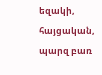եզակի, հայցական, պարզ բառ